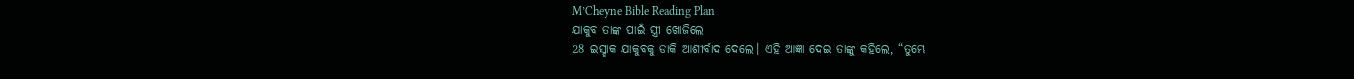M’Cheyne Bible Reading Plan
ଯାକୁବ ତାଙ୍କ ପାଇଁ ସ୍ତ୍ରୀ ଖୋଜିଲେ
28 ଇସ୍ହାକ ଯାକୁବକୁ ଡାକି ଆଶୀର୍ବାଦ ଦେଲେ। ଏହି ଆଜ୍ଞା ଦେଇ ତାଙ୍କୁ କହିଲେ, “ତୁମ୍ଭେ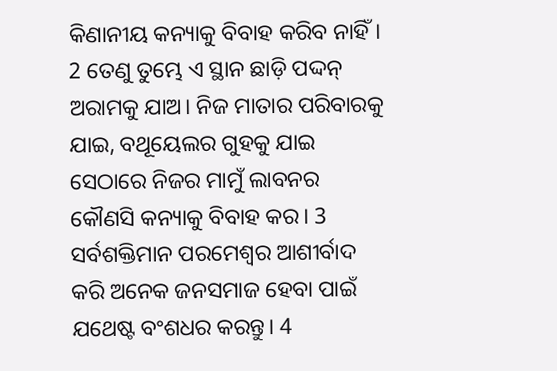କିଣାନୀୟ କନ୍ୟାକୁ ବିବାହ କରିବ ନାହିଁ। 2 ତେଣୁ ତୁମ୍ଭେ ଏ ସ୍ଥାନ ଛାଡ଼ି ପଦ୍ଦନ୍ ଅରାମକୁ ଯାଅ। ନିଜ ମାତାର ପରିବାରକୁ ଯାଇ, ବଥୂୟେଲର ଗୁହକୁ ଯାଇ ସେଠାରେ ନିଜର ମାମୁଁ ଲାବନର କୌଣସି କନ୍ୟାକୁ ବିବାହ କର। 3 ସର୍ବଶକ୍ତିମାନ ପରମେଶ୍ୱର ଆଶୀର୍ବାଦ କରି ଅନେକ ଜନସମାଜ ହେବା ପାଇଁ ଯଥେଷ୍ଟ ବଂଶଧର କରନ୍ତୁ। 4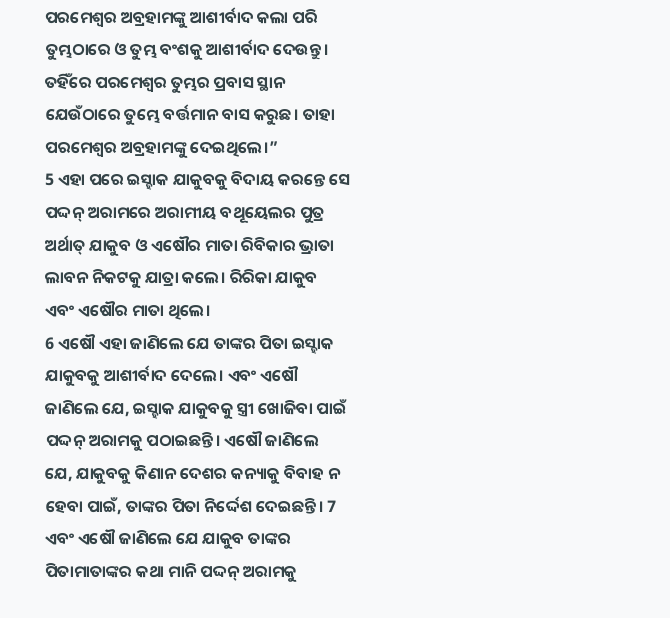ପରମେଶ୍ୱର ଅବ୍ରହାମଙ୍କୁ ଆଶୀର୍ବାଦ କଲା ପରି ତୁମ୍ଭଠାରେ ଓ ତୁମ୍ଭ ବଂଶକୁ ଆଶୀର୍ବାଦ ଦେଉନ୍ତୁ। ତହିଁରେ ପରମେଶ୍ୱର ତୁମ୍ଭର ପ୍ରବାସ ସ୍ଥାନ ଯେଉଁଠାରେ ତୁମ୍ଭେ ବର୍ତ୍ତମାନ ବାସ କରୁଛ। ତାହା ପରମେଶ୍ୱର ଅବ୍ରହାମଙ୍କୁ ଦେଇଥିଲେ।”
5 ଏହା ପରେ ଇସ୍ହାକ ଯାକୁବକୁ ବିଦାୟ କରନ୍ତେ ସେ ପଦ୍ଦନ୍ ଅରାମରେ ଅରାମୀୟ ବଥୂୟେଲର ପୁତ୍ର ଅର୍ଥାତ୍ ଯାକୁବ ଓ ଏଷୌର ମାତା ରିବିକାର ଭ୍ରାତା ଲାବନ ନିକଟକୁ ଯାତ୍ରା କଲେ। ରିରିକା ଯାକୁବ ଏବଂ ଏଷୌର ମାତା ଥିଲେ।
6 ଏଷୌ ଏହା ଜାଣିଲେ ଯେ ତାଙ୍କର ପିତା ଇସ୍ହାକ ଯାକୁବକୁ ଆଶୀର୍ବାଦ ଦେଲେ। ଏବଂ ଏଷୌ ଜାଣିଲେ ଯେ, ଇସ୍ହାକ ଯାକୁବକୁ ସ୍ତ୍ରୀ ଖୋଜିବା ପାଇଁ ପଦ୍ଦନ୍ ଅରାମକୁ ପଠାଇଛନ୍ତି। ଏଷୌ ଜାଣିଲେ ଯେ, ଯାକୁବକୁ କିଣାନ ଦେଶର କନ୍ୟାକୁ ବିବାହ ନ ହେବା ପାଇଁ, ତାଙ୍କର ପିତା ନିର୍ଦ୍ଦେଶ ଦେଇଛନ୍ତି। 7 ଏବଂ ଏଷୌ ଜାଣିଲେ ଯେ ଯାକୁବ ତାଙ୍କର ପିତାମାତାଙ୍କର କଥା ମାନି ପଦ୍ଦନ୍ ଅରାମକୁ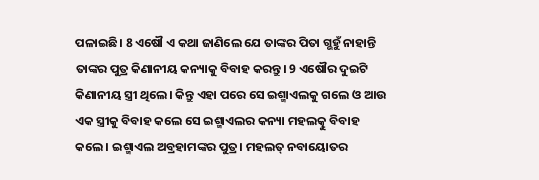ପଳାଇଛି। 8 ଏଷୌ ଏ କଥା ଜାଣିଲେ ଯେ ତାଙ୍କର ପିତା ଗ୍ଭହୁଁ ନାହାନ୍ତି ତାଙ୍କର ପୁତ୍ର କିଣାନୀୟ କନ୍ୟାକୁ ବିବାହ କରନ୍ତୁ। 9 ଏଷୌର ଦୁଇଟି କିଣାନୀୟ ସ୍ତ୍ରୀ ଥିଲେ। କିନ୍ତୁ ଏହା ପରେ ସେ ଇଶ୍ମାଏଲକୁ ଗଲେ ଓ ଆଉ ଏକ ସ୍ତ୍ରୀକୁ ବିବାହ କଲେ ସେ ଇଶ୍ମାଏଲର କନ୍ୟା ମହଲତ୍କୁ ବିବାହ କଲେ। ଇଶ୍ମାଏଲ ଅବ୍ରହାମଙ୍କର ପୁତ୍ର। ମହଲତ୍ ନବାୟୋତର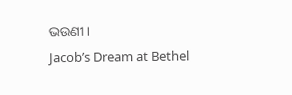ଭଉଣୀ।
Jacob’s Dream at Bethel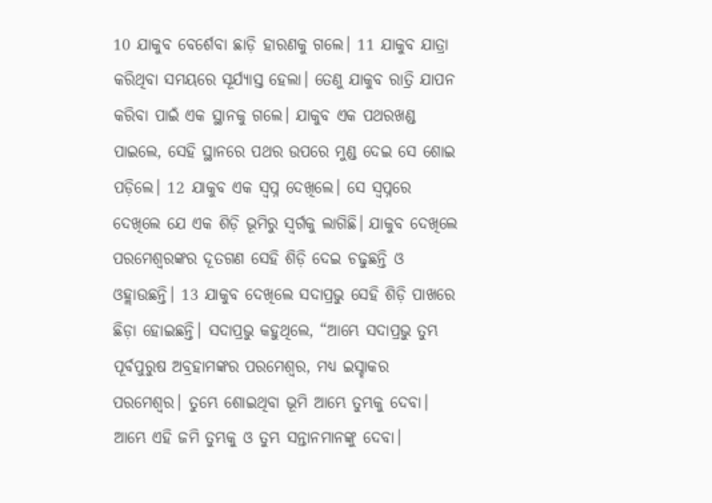10 ଯାକୁବ ବେର୍ଶେବା ଛାଡ଼ି ହାରଣକୁ ଗଲେ। 11 ଯାକୁବ ଯାତ୍ରା କରିଥିବା ସମୟରେ ସୂର୍ଯ୍ୟାସ୍ତ ହେଲା। ତେଣୁ ଯାକୁବ ରାତ୍ରି ଯାପନ କରିବା ପାଇଁ ଏକ ସ୍ଥାନକୁ ଗଲେ। ଯାକୁବ ଏକ ପଥରଖଣ୍ଡ ପାଇଲେ, ସେହି ସ୍ଥାନରେ ପଥର ଉପରେ ମୁଣ୍ଡ ଦେଇ ସେ ଶୋଇ ପଡ଼ିଲେ। 12 ଯାକୁବ ଏକ ସ୍ୱପ୍ନ ଦେଖିଲେ। ସେ ସ୍ୱପ୍ନରେ ଦେଖିଲେ ଯେ ଏକ ଶିଡ଼ି ଭୂମିରୁ ସ୍ୱର୍ଗକୁ ଲାଗିଛି। ଯାକୁବ ଦେଖିଲେ ପରମେଶ୍ୱରଙ୍କର ଦୂତଗଣ ସେହି ଶିଡ଼ି ଦେଇ ଚଢୁଛନ୍ତି ଓ ଓହ୍ଲାଉଛନ୍ତି। 13 ଯାକୁବ ଦେଖିଲେ ସଦାପ୍ରଭୁ ସେହି ଶିଡ଼ି ପାଖରେ ଛିଡ଼ା ହୋଇଛନ୍ତି। ସଦାପ୍ରଭୁ କହୁଥିଲେ, “ଆମ୍ଭେ ସଦାପ୍ରଭୁ ତୁମ୍ଭ ପୂର୍ବପୁରୁଷ ଅବ୍ରହାମଙ୍କର ପରମେଶ୍ୱର, ମଧ୍ୟ ଇସ୍ହାକର ପରମେଶ୍ୱର। ତୁମ୍ଭେ ଶୋଇଥିବା ଭୂମି ଆମ୍ଭେ ତୁମ୍ଭକୁ ଦେବା। ଆମ୍ଭେ ଏହି ଜମି ତୁମ୍ଭକୁ ଓ ତୁମ୍ଭ ସନ୍ତାନମାନଙ୍କୁ ଦେବା।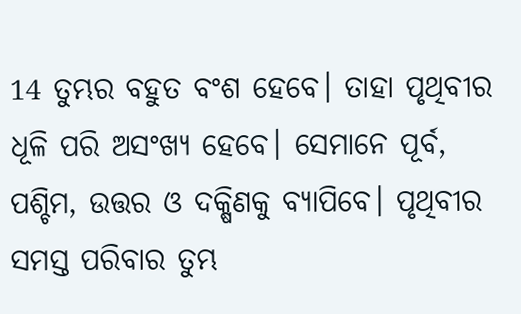14 ତୁମ୍ଭର ବହୁତ ବଂଶ ହେବେ। ତାହା ପୃଥିବୀର ଧୂଳି ପରି ଅସଂଖ୍ୟ ହେବେ। ସେମାନେ ପୂର୍ବ, ପଶ୍ଚିମ, ଉତ୍ତର ଓ ଦକ୍ଷିଣକୁ ବ୍ୟାପିବେ। ପୃଥିବୀର ସମସ୍ତ ପରିବାର ତୁମ୍ଭ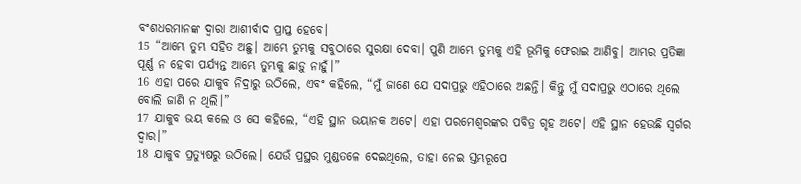ବଂଶଧରମାନଙ୍କ ଦ୍ୱାରା ଆଶୀର୍ବାଦ ପ୍ରାପ୍ତ ହେବେ।
15 “ଆମ୍ଭେ ତୁମ୍ଭ ସହିତ ଅଛୁ। ଆମ୍ଭେ ତୁମ୍ଭକୁ ସବୁଠାରେ ସୁରକ୍ଷା ଦେବା। ପୁଣି ଆମ୍ଭେ ତୁମ୍ଭକୁ ଏହି ଭୂମିକୁ ଫେରାଇ ଆଣିବୁ। ଆମ୍ଭର ପ୍ରତିଜ୍ଞା ପୂର୍ଣ୍ଣ ନ ହେବା ପର୍ଯ୍ୟନ୍ତ ଆମ୍ଭେ ତୁମ୍ଭକୁ ଛାଡ଼ୁ ନାହୁଁ।”
16 ଏହା ପରେ ଯାକୁବ ନିଦ୍ରାରୁ ଉଠିଲେ, ଏବଂ କହିଲେ, “ମୁଁ ଜାଣେ ଯେ ସଦାପ୍ରଭୁ ଏହିଠାରେ ଅଛନ୍ତି। କିନ୍ତୁ ମୁଁ ସଦାପ୍ରଭୁ ଏଠାରେ ଥିଲେ ବୋଲି ଜାଣି ନ ଥିଲି।”
17 ଯାକୁବ ଭୟ କଲେ ଓ ସେ କହିଲେ, “ଏହି ସ୍ଥାନ ଭୟାନକ ଅଟେ। ଏହା ପରମେଶ୍ୱରଙ୍କର ପବିତ୍ର ଗୃହ ଅଟେ। ଏହି ସ୍ଥାନ ହେଉଛି ସ୍ୱର୍ଗର ଦ୍ୱାର।”
18 ଯାକୁବ ପ୍ରତ୍ୟୁଷରୁ ଉଠିଲେ। ଯେଉଁ ପ୍ରସ୍ଥର ମୁଣ୍ଡତଳେ ଦେଇଥିଲେ, ତାହା ନେଇ ସ୍ତମ୍ଭରୂପେ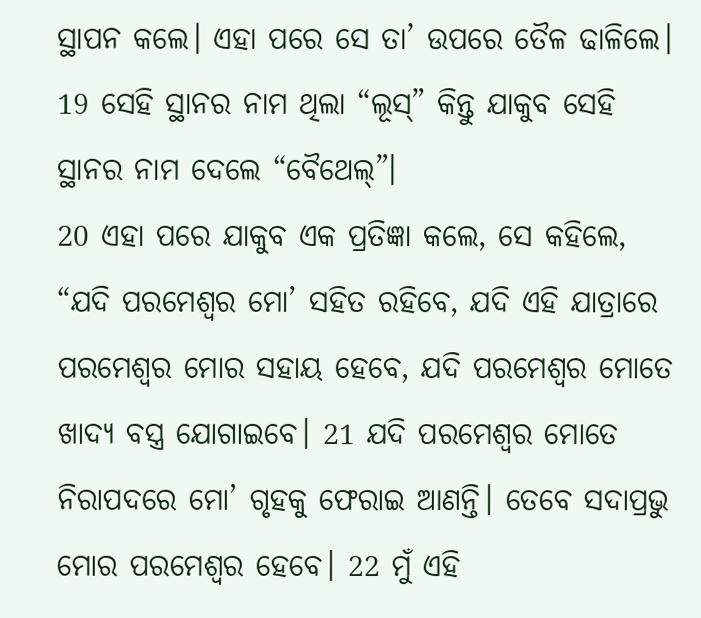ସ୍ଥାପନ କଲେ। ଏହା ପରେ ସେ ତା’ ଉପରେ ତୈଳ ଢାଳିଲେ। 19 ସେହି ସ୍ଥାନର ନାମ ଥିଲା “ଲୂସ୍” କିନ୍ତୁ ଯାକୁବ ସେହି ସ୍ଥାନର ନାମ ଦେଲେ “ବୈଥେଲ୍”।
20 ଏହା ପରେ ଯାକୁବ ଏକ ପ୍ରତିଜ୍ଞା କଲେ, ସେ କହିଲେ, “ଯଦି ପରମେଶ୍ୱର ମୋ’ ସହିତ ରହିବେ, ଯଦି ଏହି ଯାତ୍ରାରେ ପରମେଶ୍ୱର ମୋର ସହାୟ ହେବେ, ଯଦି ପରମେଶ୍ୱର ମୋତେ ଖାଦ୍ୟ ବସ୍ତ୍ର ଯୋଗାଇବେ। 21 ଯଦି ପରମେଶ୍ୱର ମୋତେ ନିରାପଦରେ ମୋ’ ଗୃହକୁ ଫେରାଇ ଆଣନ୍ତି। ତେବେ ସଦାପ୍ରଭୁ ମୋର ପରମେଶ୍ୱର ହେବେ। 22 ମୁଁ ଏହି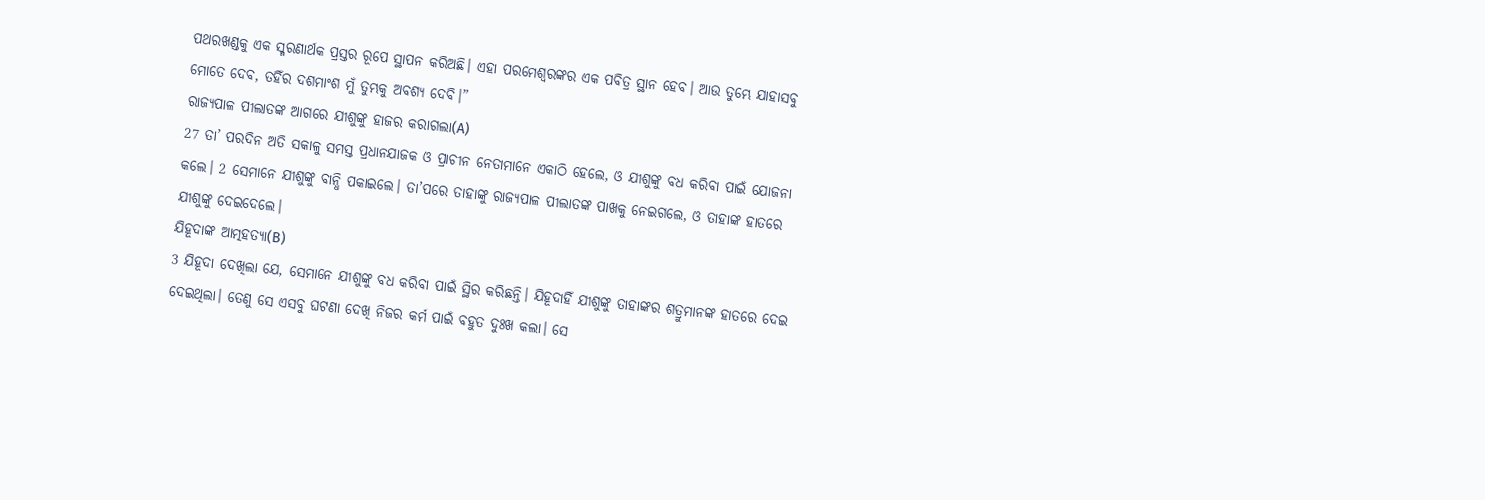ପଥରଖଣ୍ଡକୁ ଏକ ସ୍ମରଣାର୍ଥକ ପ୍ରସ୍ତର ରୂପେ ସ୍ଥାପନ କରିଅଛି। ଏହା ପରମେଶ୍ୱରଙ୍କର ଏକ ପବିତ୍ର ସ୍ଥାନ ହେବ। ଆଉ ତୁମ୍ଭେ ଯାହାସବୁ ମୋତେ ଦେବ, ତହିଁର ଦଶମାଂଶ ମୁଁ ତୁମ୍ଭକୁ ଅବଶ୍ୟ ଦେବି।”
ରାଜ୍ୟପାଳ ପୀଲାତଙ୍କ ଆଗରେ ଯୀଶୁଙ୍କୁ ହାଜର କରାଗଲା(A)
27 ତା’ ପରଦିନ ଅତି ସକାଳୁ ସମସ୍ତ ପ୍ରଧାନଯାଜକ ଓ ପ୍ରାଚୀନ ନେତାମାନେ ଏକାଠି ହେଲେ, ଓ ଯୀଶୁଙ୍କୁ ବଧ କରିବା ପାଇଁ ଯୋଜନା କଲେ। 2 ସେମାନେ ଯୀଶୁଙ୍କୁ ବାନ୍ଧି ପକାଇଲେ। ତା’ପରେ ତାହାଙ୍କୁ ରାଜ୍ୟପାଳ ପୀଲାତଙ୍କ ପାଖକୁ ନେଇଗଲେ, ଓ ତାହାଙ୍କ ହାତରେ ଯୀଶୁଙ୍କୁ ଦେଇଦେଲେ।
ଯିହୂଦାଙ୍କ ଆତ୍ମହତ୍ୟା(B)
3 ଯିହୂଦା ଦେଖିଲା ଯେ, ସେମାନେ ଯୀଶୁଙ୍କୁ ବଧ କରିବା ପାଇଁ ସ୍ଥିର କରିଛନ୍ତି। ଯିହୂଦାହିଁ ଯୀଶୁଙ୍କୁ ତାହାଙ୍କର ଶତ୍ରୁମାନଙ୍କ ହାତରେ ଦେଇ ଦେଇଥିଲା। ତେଣୁ ସେ ଏସବୁ ଘଟଣା ଦେଖି ନିଜର କର୍ମ ପାଇଁ ବହୁତ ଦୁଃଖ କଲା। ସେ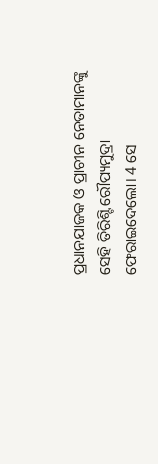ପ୍ରଧାନଯାଜକ ଓ ପ୍ରାଚୀନ ନେତାମାନଙ୍କୁ ସେହି ତିରିଶ୍ଟି ରୌପ୍ୟମୁଦ୍ରା ଫେରାଇଦେଲୋ। 4 ସେ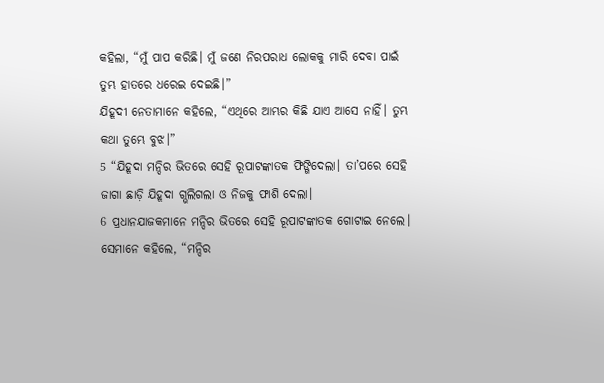କହିଲା, “ମୁଁ ପାପ କରିଛି। ମୁଁ ଜଣେ ନିରପରାଧ ଲୋକକୁ ମାରି ଦେବା ପାଇଁ ତୁମ୍ଭ ହାତରେ ଧରେଇ ଦେଇଛି।”
ଯିହୂଦୀ ନେତାମାନେ କହିଲେ, “ଏଥିରେ ଆମ୍ଭର କିଛି ଯାଏ ଆସେ ନାହିଁ। ତୁମ୍ଭ କଥା ତୁମ୍ଭେ ବୁଝ।”
5 “ଯିହୂଦା ମନ୍ଦିର ଭିତରେ ସେହି ରୂପାଟଙ୍କାତକ ଫିଙ୍ଗିଦେଲା। ତା’ପରେ ସେହି ଜାଗା ଛାଡ଼ି ଯିହୂଦା ଗ୍ଭଲିଗଲା ଓ ନିଜକୁ ଫାଶି ଦେଲା।
6 ପ୍ରଧାନଯାଜକମାନେ ମନ୍ଦିର ଭିତରେ ସେହି ରୂପାଟଙ୍କାତକ ଗୋଟାଇ ନେଲେ। ସେମାନେ କହିଲେ, “ମନ୍ଦିର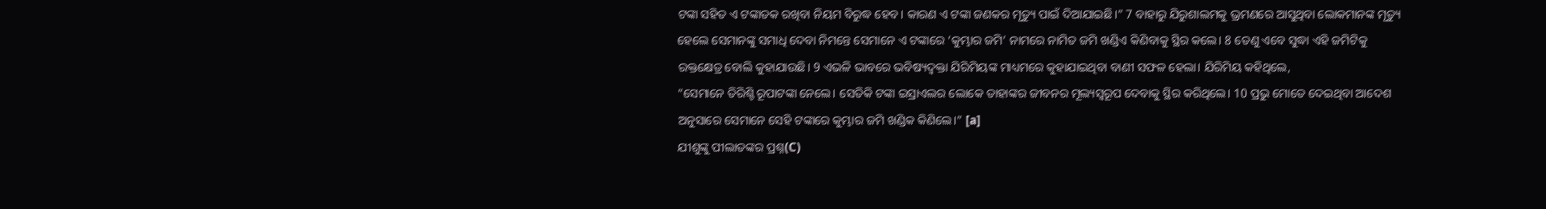ଟଙ୍କା ସହିତ ଏ ଟଙ୍କାତକ ରଖିବା ନିୟମ ବିରୁଦ୍ଧ ହେବ। କାରଣ ଏ ଟଙ୍କା ଜଣକର ମୃତ୍ୟୁ ପାଇଁ ଦିଆଯାଇଛି।” 7 ବାହାରୁ ଯିରୁଶାଲମକୁ ଭ୍ରମଣରେ ଆସୁଥିବା ଲୋକମାନଙ୍କ ମୃତ୍ୟୁ ହେଲେ ସେମାନଙ୍କୁ ସମାଧି ଦେବା ନିମନ୍ତେ ସେମାନେ ଏ ଟଙ୍କାରେ ‘କୁମ୍ଭାର ଜମି’ ନାମରେ ନାମିତ ଜମି ଖଣ୍ଡିଏ କିଣିବାକୁ ସ୍ଥିର କଲେ। 8 ତେଣୁ ଏବେ ସୁଦ୍ଧା ଏହି ଜମିଟିକୁ ରକ୍ତକ୍ଷେତ୍ର ବୋଲି କୁହାଯାଉଛି। 9 ଏଭଳି ଭାବରେ ଭବିଷ୍ୟଦ୍ବକ୍ତା ଯିରିମିୟଙ୍କ ମାଧ୍ୟମରେ କୁହାଯାଇଥିବା ବାଣୀ ସଫଳ ହେଲା। ଯିରିମିୟ କହିଥିଲେ,
“ସେମାନେ ତିରିଶ୍ଟି ରୂପାଟଙ୍କା ନେଲେ। ସେତିକି ଟଙ୍କା ଇସ୍ରାଏଲର ଲୋକେ ତାହାଙ୍କର ଜୀବନର ମୂଲ୍ୟସ୍ୱରୂପ ଦେବାକୁ ସ୍ଥିର କରିଥିଲେ। 10 ପ୍ରଭୁ ମୋତେ ଦେଇଥିବା ଆଦେଶ ଅନୁସାରେ ସେମାନେ ସେହି ଟଙ୍କାରେ କୁମ୍ଭାର ଜମି ଖଣ୍ଡିକ କିଣିଲେ।” [a]
ଯୀଶୁଙ୍କୁ ପୀଲାତଙ୍କର ପ୍ରଶ୍ନ(C)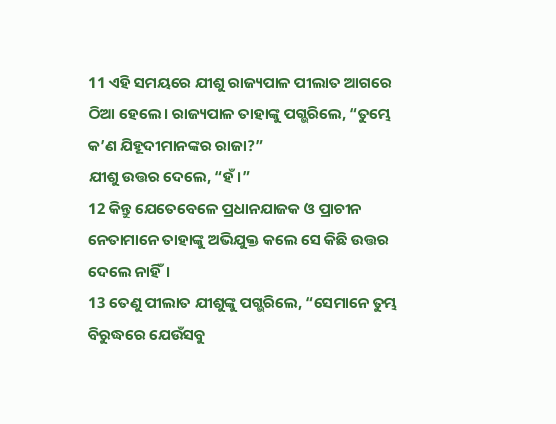11 ଏହି ସମୟରେ ଯୀଶୁ ରାଜ୍ୟପାଳ ପୀଲାତ ଆଗରେ ଠିଆ ହେଲେ। ରାଜ୍ୟପାଳ ତାହାଙ୍କୁ ପଗ୍ଭରିଲେ, “ତୁମ୍ଭେ କ’ଣ ଯିହୂଦୀମାନଙ୍କର ରାଜା?”
ଯୀଶୁ ଉତ୍ତର ଦେଲେ, “ହଁ।”
12 କିନ୍ତୁ ଯେତେବେଳେ ପ୍ରଧାନଯାଜକ ଓ ପ୍ରାଚୀନ ନେତାମାନେ ତାହାଙ୍କୁ ଅଭିଯୁକ୍ତ କଲେ ସେ କିଛି ଉତ୍ତର ଦେଲେ ନାହିଁ।
13 ତେଣୁ ପୀଲାତ ଯୀଶୁଙ୍କୁ ପଗ୍ଭରିଲେ, “ସେମାନେ ତୁମ୍ଭ ବିରୁଦ୍ଧରେ ଯେଉଁସବୁ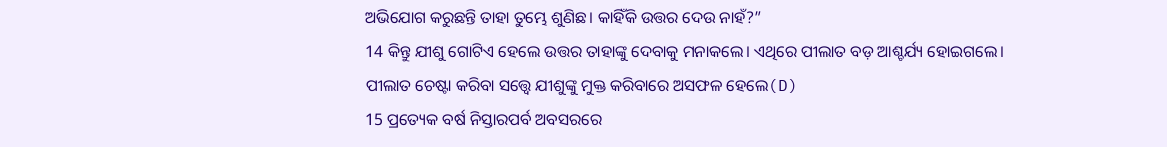ଅଭିଯୋଗ କରୁଛନ୍ତି ତାହା ତୁମ୍ଭେ ଶୁଣିଛ। କାହିଁକି ଉତ୍ତର ଦେଉ ନାହଁ?”
14 କିନ୍ତୁ ଯୀଶୁ ଗୋଟିଏ ହେଲେ ଉତ୍ତର ତାହାଙ୍କୁ ଦେବାକୁ ମନାକଲେ। ଏଥିରେ ପୀଲାତ ବଡ଼ ଆଶ୍ଚର୍ଯ୍ୟ ହୋଇଗଲେ।
ପୀଲାତ ଚେଷ୍ଟା କରିବା ସତ୍ତ୍ୱେ ଯୀଶୁଙ୍କୁ ମୁକ୍ତ କରିବାରେ ଅସଫଳ ହେଲେ(D)
15 ପ୍ରତ୍ୟେକ ବର୍ଷ ନିସ୍ତାରପର୍ବ ଅବସରରେ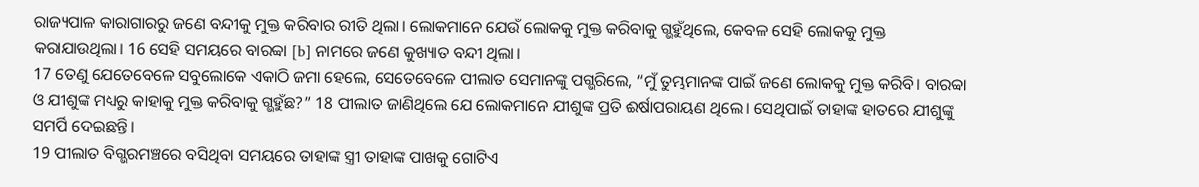ରାଜ୍ୟପାଳ କାରାଗାରରୁ ଜଣେ ବନ୍ଦୀକୁ ମୁକ୍ତ କରିବାର ରୀତି ଥିଲା। ଲୋକମାନେ ଯେଉଁ ଲୋକକୁ ମୁକ୍ତ କରିବାକୁ ଗ୍ଭହୁଁଥିଲେ, କେବଳ ସେହି ଲୋକକୁ ମୁକ୍ତ କରାଯାଉଥିଲା। 16 ସେହି ସମୟରେ ବାରବ୍ବା [b] ନାମରେ ଜଣେ କୁଖ୍ୟାତ ବନ୍ଦୀ ଥିଲା।
17 ତେଣୁ ଯେତେବେଳେ ସବୁଲୋକେ ଏକାଠି ଜମା ହେଲେ, ସେତେବେଳେ ପୀଲାତ ସେମାନଙ୍କୁ ପଗ୍ଭରିଲେ, “ମୁଁ ତୁମ୍ଭମାନଙ୍କ ପାଇଁ ଜଣେ ଲୋକକୁ ମୁକ୍ତ କରିବି। ବାରବ୍ବା ଓ ଯୀଶୁଙ୍କ ମଧ୍ୟରୁ କାହାକୁ ମୁକ୍ତ କରିବାକୁ ଗ୍ଭହୁଁଛ?” 18 ପୀଲାତ ଜାଣିଥିଲେ ଯେ ଲୋକମାନେ ଯୀଶୁଙ୍କ ପ୍ରତି ଈର୍ଷାପରାୟଣ ଥିଲେ। ସେଥିପାଇଁ ତାହାଙ୍କ ହାତରେ ଯୀଶୁଙ୍କୁ ସମର୍ପି ଦେଇଛନ୍ତି।
19 ପୀଲାତ ବିଗ୍ଭରମଞ୍ଚରେ ବସିଥିବା ସମୟରେ ତାହାଙ୍କ ସ୍ତ୍ରୀ ତାହାଙ୍କ ପାଖକୁ ଗୋଟିଏ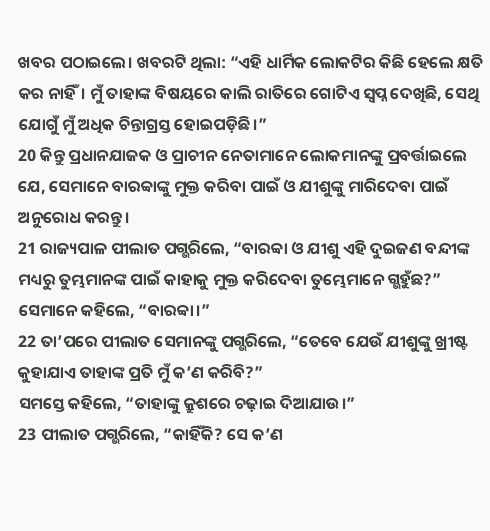ଖବର ପଠାଇଲେ। ଖବରଟି ଥିଲା: “ଏହି ଧାର୍ମିକ ଲୋକଟିର କିଛି ହେଲେ କ୍ଷତି କର ନାହିଁ। ମୁଁ ତାହାଙ୍କ ବିଷୟରେ କାଲି ରାତିରେ ଗୋଟିଏ ସ୍ୱପ୍ନ ଦେଖିଛି, ସେଥି ଯୋଗୁଁ ମୁଁ ଅଧିକ ଚିନ୍ତାଗ୍ରସ୍ତ ହୋଇପଡ଼ିଛି।”
20 କିନ୍ତୁ ପ୍ରଧାନଯାଜକ ଓ ପ୍ରାଚୀନ ନେତାମାନେ ଲୋକମାନଙ୍କୁ ପ୍ରବର୍ତ୍ତାଇଲେ ଯେ, ସେମାନେ ବାରବ୍ବାଙ୍କୁ ମୁକ୍ତ କରିବା ପାଇଁ ଓ ଯୀଶୁଙ୍କୁ ମାରିଦେବା ପାଇଁ ଅନୁରୋଧ କରନ୍ତୁ।
21 ରାଜ୍ୟପାଳ ପୀଲାତ ପଗ୍ଭରିଲେ, “ବାରବ୍ବା ଓ ଯୀଶୁ ଏହି ଦୁଇଜଣ ବନ୍ଦୀଙ୍କ ମଧ୍ୟରୁ ତୁମ୍ଭମାନଙ୍କ ପାଇଁ କାହାକୁ ମୁକ୍ତ କରିଦେବା ତୁମ୍ଭେମାନେ ଗ୍ଭହୁଁଛ?”
ସେମାନେ କହିଲେ, “ବାରବ୍ବା।”
22 ତା’ପରେ ପୀଲାତ ସେମାନଙ୍କୁ ପଗ୍ଭରିଲେ, “ତେବେ ଯେଉଁ ଯୀଶୁଙ୍କୁ ଖ୍ରୀଷ୍ଟ କୁହାଯାଏ ତାହାଙ୍କ ପ୍ରତି ମୁଁ କ’ଣ କରିବି?”
ସମସ୍ତେ କହିଲେ, “ତାହାଙ୍କୁ କ୍ରୁଶରେ ଚଢ଼ାଇ ଦିଆଯାଉ।”
23 ପୀଲାତ ପଗ୍ଭରିଲେ, “କାହିଁକି? ସେ କ’ଣ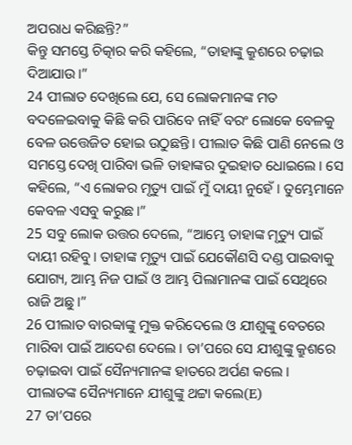ଅପରାଧ କରିଛନ୍ତି?”
କିନ୍ତୁ ସମସ୍ତେ ଚିତ୍କାର କରି କହିଲେ, “ତାହାଙ୍କୁ କ୍ରୁଶରେ ଚଢ଼ାଇ ଦିଆଯାଉ।”
24 ପୀଲାତ ଦେଖିଲେ ଯେ, ସେ ଲୋକମାନଙ୍କ ମତ ବଦଳେଇବାକୁ କିଛି କରି ପାରିବେ ନାହିଁ ବରଂ ଲୋକେ ବେଳକୁ ବେଳ ଉତ୍ତେଜିତ ହୋଇ ଉଠୁଛନ୍ତି। ପୀଲାତ କିଛି ପାଣି ନେଲେ ଓ ସମସ୍ତେ ଦେଖି ପାରିବା ଭଳି ତାହାଙ୍କର ଦୁଇହାତ ଧୋଇଲେ। ସେ କହିଲେ, “ଏ ଲୋକର ମୃତ୍ୟୁ ପାଇଁ ମୁଁ ଦାୟୀ ନୁହେଁ। ତୁମ୍ଭେମାନେ କେବଳ ଏସବୁ କରୁଛ।”
25 ସବୁ ଲୋକ ଉତ୍ତର ଦେଲେ, “ଆମ୍ଭେ ତାହାଙ୍କ ମୃତ୍ୟୁ ପାଇଁ ଦାୟୀ ରହିବୁ। ତାହାଙ୍କ ମୃତ୍ୟୁ ପାଇଁ ଯେକୌଣସି ଦଣ୍ଡ ପାଇବାକୁ ଯୋଗ୍ୟ, ଆମ୍ଭ ନିଜ ପାଇଁ ଓ ଆମ୍ଭ ପିଲାମାନଙ୍କ ପାଇଁ ସେଥିରେ ରାଜି ଅଛୁ।”
26 ପୀଲାତ ବାରବ୍ବାଙ୍କୁ ମୁକ୍ତ କରିଦେଲେ ଓ ଯୀଶୁଙ୍କୁ ବେତରେ ମାରିବା ପାଇଁ ଆଦେଶ ଦେଲେ। ତା’ପରେ ସେ ଯୀଶୁଙ୍କୁ କ୍ରୁଶରେ ଚଢ଼ାଇବା ପାଇଁ ସୈନ୍ୟମାନଙ୍କ ହାତରେ ଅର୍ପଣ କଲେ।
ପୀଲାତଙ୍କ ସୈନ୍ୟମାନେ ଯୀଶୁଙ୍କୁ ଥଟ୍ଟା କଲେ(E)
27 ତା’ପରେ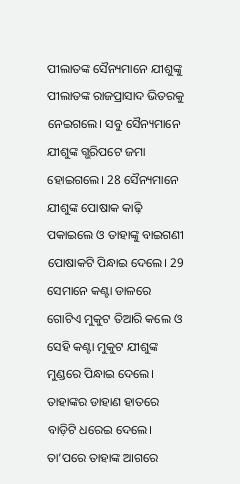ପୀଲାତଙ୍କ ସୈନ୍ୟମାନେ ଯୀଶୁଙ୍କୁ ପୀଲାତଙ୍କ ରାଜପ୍ରାସାଦ ଭିତରକୁ ନେଇଗଲେ। ସବୁ ସୈନ୍ୟମାନେ ଯୀଶୁଙ୍କ ଗ୍ଭରିପଟେ ଜମା ହୋଇଗଲେ। 28 ସୈନ୍ୟମାନେ ଯୀଶୁଙ୍କ ପୋଷାକ କାଢ଼ି ପକାଇଲେ ଓ ତାହାଙ୍କୁ ବାଇଗଣୀ ପୋଷାକଟି ପିନ୍ଧାଇ ଦେଲେ। 29 ସେମାନେ କଣ୍ଟା ଡାଳରେ ଗୋଟିଏ ମୁକୁଟ ତିଆରି କଲେ ଓ ସେହି କଣ୍ଟା ମୁକୁଟ ଯୀଶୁଙ୍କ ମୁଣ୍ଡରେ ପିନ୍ଧାଇ ଦେଲେ। ତାହାଙ୍କର ଡାହାଣ ହାତରେ ବାଡ଼ିଟି ଧରେଇ ଦେଲେ। ତା’ପରେ ତାହାଙ୍କ ଆଗରେ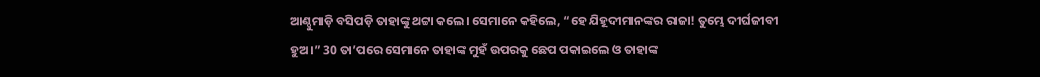ଆଣ୍ଠୁମାଡ଼ି ବସିପଡ଼ି ତାହାଙ୍କୁ ଥଟ୍ଟା କଲେ। ସେମାନେ କହିଲେ, “ହେ ଯିହୂଦୀମାନଙ୍କର ରାଜା! ତୁମ୍ଭେ ଦୀର୍ଘଜୀବୀ ହୁଅ।” 30 ତା’ପରେ ସେମାନେ ତାହାଙ୍କ ମୁହଁ ଉପରକୁ ଛେପ ପକାଇଲେ ଓ ତାହାଙ୍କ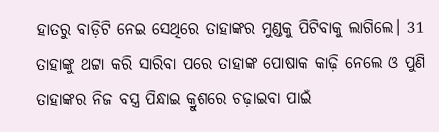ହାତରୁ ବାଡ଼ିଟି ନେଇ ସେଥିରେ ତାହାଙ୍କର ମୁଣ୍ଡକୁ ପିଟିବାକୁ ଲାଗିଲେ। 31 ତାହାଙ୍କୁ ଥଟ୍ଟା କରି ସାରିବା ପରେ ତାହାଙ୍କ ପୋଷାକ କାଢ଼ି ନେଲେ ଓ ପୁଣି ତାହାଙ୍କର ନିଜ ବସ୍ତ୍ର ପିନ୍ଧାଇ କ୍ରୁଶରେ ଚଢ଼ାଇବା ପାଇଁ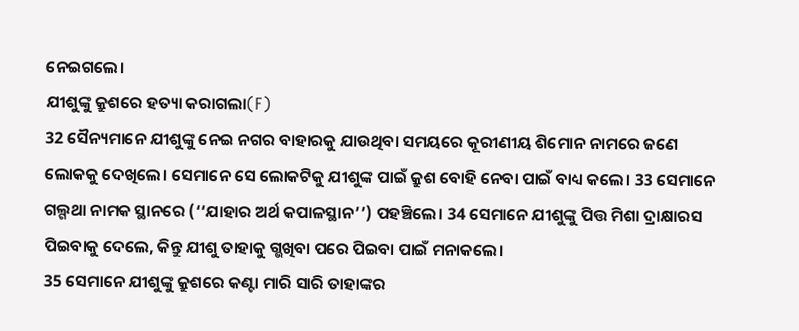ନେଇଗଲେ।
ଯୀଶୁଙ୍କୁ କ୍ରୁଶରେ ହତ୍ୟା କରାଗଲା(F)
32 ସୈନ୍ୟମାନେ ଯୀଶୁଙ୍କୁ ନେଇ ନଗର ବାହାରକୁ ଯାଉଥିବା ସମୟରେ କୂରୀଣୀୟ ଶିମୋନ ନାମରେ ଜଣେ ଲୋକକୁ ଦେଖିଲେ। ସେମାନେ ସେ ଲୋକଟିକୁ ଯୀଶୁଙ୍କ ପାଇଁ କ୍ରୁଶ ବୋହି ନେବା ପାଇଁ ବାଧ୍ୟ କଲେ। 33 ସେମାନେ ଗଲ୍ଗଥା ନାମକ ସ୍ଥାନରେ (‘‘ଯାହାର ଅର୍ଥ କପାଳସ୍ଥାନ’’) ପହଞ୍ଚିଲେ। 34 ସେମାନେ ଯୀଶୁଙ୍କୁ ପିତ୍ତ ମିଶା ଦ୍ରାକ୍ଷାରସ ପିଇବାକୁ ଦେଲେ, କିନ୍ତୁ ଯୀଶୁ ତାହାକୁ ଗ୍ଭଖିବା ପରେ ପିଇବା ପାଇଁ ମନାକଲେ।
35 ସେମାନେ ଯୀଶୁଙ୍କୁ କ୍ରୁଶରେ କଣ୍ଟା ମାରି ସାରି ତାହାଙ୍କର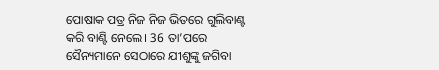ପୋଷାକ ପତ୍ର ନିଜ ନିଜ ଭିତରେ ଗୁଲିବାଣ୍ଟ କରି ବାଣ୍ଟି ନେଲେ। 36 ତା’ପରେ ସୈନ୍ୟମାନେ ସେଠାରେ ଯୀଶୁଙ୍କୁ ଜଗିବା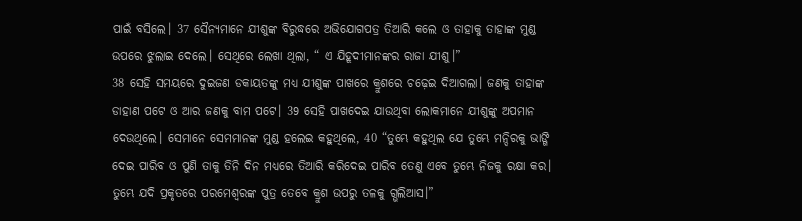ପାଇଁ ବସିଲେ। 37 ସୈନ୍ୟମାନେ ଯୀଶୁଙ୍କ ବିରୁଦ୍ଧରେ ଅଭିଯୋଗପତ୍ର ତିଆରି କଲେ ଓ ତାହାକୁ ତାହାଙ୍କ ମୁଣ୍ଡ ଉପରେ ଝୁଲାଇ ଦେଲେ। ସେଥିରେ ଲେଖା ଥିଲା, “ ଏ ଯିହୂଦୀମାନଙ୍କର ରାଜା ଯୀଶୁ।”
38 ସେହି ସମୟରେ ଦୁଇଜଣ ଡକାୟତଙ୍କୁ ମଧ୍ୟ ଯୀଶୁଙ୍କ ପାଖରେ କ୍ରୁଶରେ ଚଢ଼େଇ ଦିଆଗଲା। ଜଣକୁ ତାହାଙ୍କ ଡାହାଣ ପଟେ ଓ ଆର ଜଣକୁ ବାମ ପଟେ। 39 ସେହି ପାଖଦେଇ ଯାଉଥିବା ଲୋକମାନେ ଯୀଶୁଙ୍କୁ ଅପମାନ ଦେଉଥିଲେ। ସେମାନେ ସେମମାନଙ୍କ ମୁଣ୍ଡ ହଲେଇ କହୁଥିଲେ, 40 “ତୁମ୍ଭେ କହୁଥିଲ ଯେ ତୁମ୍ଭେ ମନ୍ଦିରକୁ ଭାଙ୍ଗି ଦେଇ ପାରିବ ଓ ପୁଣି ତାକୁ ତିନି ଦିନ ମଧ୍ୟରେ ତିଆରି କରିଦେଇ ପାରିବ ତେଣୁ ଏବେ ତୁମ୍ଭେ ନିଜକୁ ରକ୍ଷା କର। ତୁମ୍ଭେ ଯଦି ପ୍ରକୃତରେ ପରମେଶ୍ୱରଙ୍କ ପୁତ୍ର ତେବେ କ୍ରୁଶ ଉପରୁ ତଳକୁ ଗ୍ଭଲିଆସ।”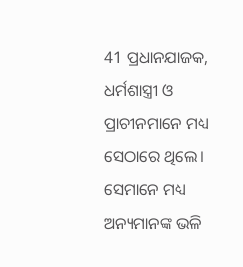41 ପ୍ରଧାନଯାଜକ, ଧର୍ମଶାସ୍ତ୍ରୀ ଓ ପ୍ରାଚୀନମାନେ ମଧ୍ୟ ସେଠାରେ ଥିଲେ। ସେମାନେ ମଧ୍ୟ ଅନ୍ୟମାନଙ୍କ ଭଳି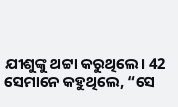ଯୀଶୁଙ୍କୁ ଥଟ୍ଟା କରୁଥିଲେ। 42 ସେମାନେ କହୁଥିଲେ, “ସେ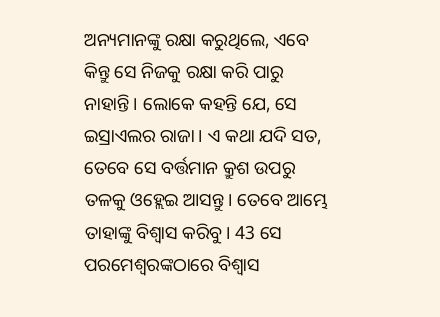ଅନ୍ୟମାନଙ୍କୁ ରକ୍ଷା କରୁଥିଲେ, ଏବେ କିନ୍ତୁ ସେ ନିଜକୁ ରକ୍ଷା କରି ପାରୁ ନାହାନ୍ତି। ଲୋକେ କହନ୍ତି ଯେ, ସେ ଇସ୍ରାଏଲର ରାଜା। ଏ କଥା ଯଦି ସତ, ତେବେ ସେ ବର୍ତ୍ତମାନ କ୍ରୁଶ ଉପରୁ ତଳକୁ ଓହ୍ଲେଇ ଆସନ୍ତୁ। ତେବେ ଆମ୍ଭେ ତାହାଙ୍କୁ ବିଶ୍ୱାସ କରିବୁ। 43 ସେ ପରମେଶ୍ୱରଙ୍କଠାରେ ବିଶ୍ୱାସ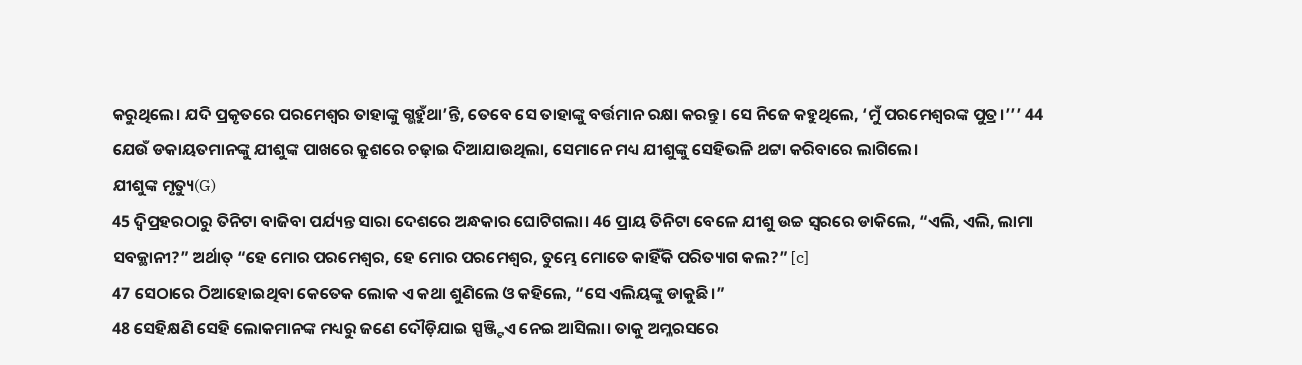କରୁଥିଲେ। ଯଦି ପ୍ରକୃତରେ ପରମେଶ୍ୱର ତାହାଙ୍କୁ ଗ୍ଭହୁଁଥା’ନ୍ତି, ତେବେ ସେ ତାହାଙ୍କୁ ବର୍ତ୍ତମାନ ରକ୍ଷା କରନ୍ତୁ। ସେ ନିଜେ କହୁଥିଲେ, ‘ମୁଁ ପରମେଶ୍ୱରଙ୍କ ପୁତ୍ର।’’’ 44 ଯେଉଁ ଡକାୟତମାନଙ୍କୁ ଯୀଶୁଙ୍କ ପାଖରେ କ୍ରୁଶରେ ଚଢ଼ାଇ ଦିଆଯାଉଥିଲା, ସେମାନେ ମଧ୍ୟ ଯୀଶୁଙ୍କୁ ସେହିଭଳି ଥଟ୍ଟା କରିବାରେ ଲାଗିଲେ।
ଯୀଶୁଙ୍କ ମୃତ୍ୟୁ(G)
45 ଦ୍ୱିପ୍ରହରଠାରୁ ତିନିଟା ବାଜିବା ପର୍ଯ୍ୟନ୍ତ ସାରା ଦେଶରେ ଅନ୍ଧକାର ଘୋଟିଗଲା। 46 ପ୍ରାୟ ତିନିଟା ବେଳେ ଯୀଶୁ ଉଚ୍ଚ ସ୍ୱରରେ ଡାକିଲେ, “ଏଲି, ଏଲି, ଲାମା ସବକ୍ଥାନୀ?” ଅର୍ଥାତ୍ “ହେ ମୋର ପରମେଶ୍ୱର, ହେ ମୋର ପରମେଶ୍ୱର, ତୁମ୍ଭେ ମୋତେ କାହିଁକି ପରିତ୍ୟାଗ କଲ?” [c]
47 ସେଠାରେ ଠିଆହୋଇଥିବା କେତେକ ଲୋକ ଏ କଥା ଶୁଣିଲେ ଓ କହିଲେ, “ସେ ଏଲିୟଙ୍କୁ ଡାକୁଛି।”
48 ସେହିକ୍ଷଣି ସେହି ଲୋକମାନଙ୍କ ମଧ୍ୟରୁ ଜଣେ ଦୌଡ଼ିଯାଇ ସ୍ପଞ୍ଜ୍ଟିଏ ନେଇ ଆସିଲା। ତାକୁ ଅମ୍ଳରସରେ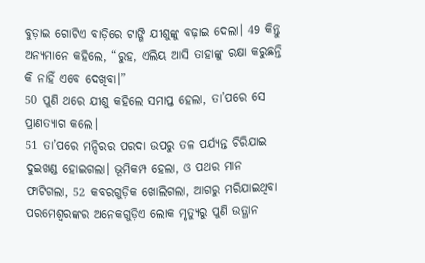ବୁଡ଼ାଇ ଗୋଟିଏ ବାଡ଼ିରେ ଟାଙ୍ଗି ଯୀଶୁଙ୍କୁ ବଢ଼ାଇ ଦେଲା। 49 କିନ୍ତୁ ଅନ୍ୟମାନେ କହିଲେ, “ରୁହ, ଏଲିୟ ଆସି ତାହାଙ୍କୁ ରକ୍ଷା କରୁଛନ୍ତି କି ନାହିଁ ଏବେ ଦେଖିବା।”
50 ପୁଣି ଥରେ ଯୀଶୁ କହିଲେ ସମାପ୍ତ ହେଲା, ତା’ପରେ ସେ ପ୍ରାଣତ୍ୟାଗ କଲେ।
51 ତା’ପରେ ମନ୍ଦିରର ପରଦା ଉପରୁ ତଳ ପର୍ଯ୍ୟନ୍ତ ଚିରିଯାଇ ଦୁଇଖଣ୍ଡ ହୋଇଗଲା। ଭୂମିକମ୍ପ ହେଲା, ଓ ପଥର ମାନ ଫାଟିଗଲା, 52 କବରଗୁଡ଼ିକ ଖୋଲିଗଲା, ଆଗରୁ ମରିଯାଇଥିବା ପରମେଶ୍ୱରଙ୍କର ଅନେକଗୁଡ଼ିଏ ଲୋକ ମୃତ୍ୟୁରୁ ପୁଣି ଉତ୍ଥାନ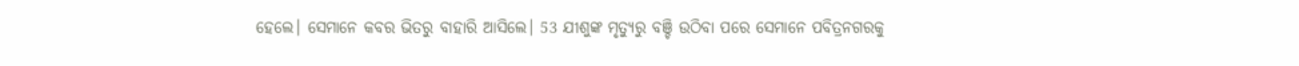ହେଲେ। ସେମାନେ କବର ଭିତରୁ ବାହାରି ଆସିଲେ। 53 ଯୀଶୁଙ୍କ ମୃତ୍ୟୁରୁ ବଞ୍ଚି ଉଠିବା ପରେ ସେମାନେ ପବିତ୍ରନଗରକୁ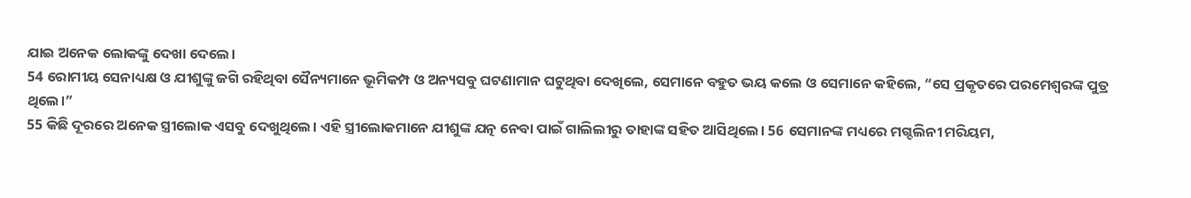ଯାଇ ଅନେକ ଲୋକଙ୍କୁ ଦେଖା ଦେଲେ।
54 ରୋମୀୟ ସେନାଧ୍ୟକ୍ଷ ଓ ଯୀଶୁଙ୍କୁ ଜଗି ରହିଥିବା ସୈନ୍ୟମାନେ ଭୂମିକମ୍ପ ଓ ଅନ୍ୟସବୁ ଘଟଣାମାନ ଘଟୁଥିବା ଦେଖିଲେ, ସେମାନେ ବହୁତ ଭୟ କଲେ ଓ ସେମାନେ କହିଲେ, “ସେ ପ୍ରକୃତରେ ପରମେଶ୍ୱରଙ୍କ ପୁତ୍ର ଥିଲେ।”
55 କିଛି ଦୂରରେ ଅନେକ ସ୍ତ୍ରୀଲୋକ ଏସବୁ ଦେଖୁଥିଲେ। ଏହି ସ୍ତ୍ରୀଲୋକମାନେ ଯୀଶୁଙ୍କ ଯତ୍ନ ନେବା ପାଇଁ ଗାଲିଲୀରୁ ତାହାଙ୍କ ସହିତ ଆସିଥିଲେ। 56 ସେମାନଙ୍କ ମଧ୍ୟରେ ମଗ୍ଦଲିନୀ ମରିୟମ,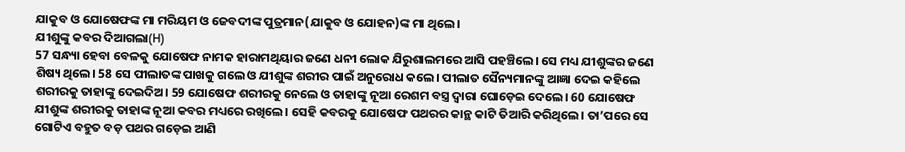ଯାକୁବ ଓ ଯୋଷେଫଙ୍କ ମା ମରିୟମ ଓ ଜେବଦୀଙ୍କ ପୁତ୍ରମାନ(ଯାକୁବ ଓ ଯୋହନ)ଙ୍କ ମା ଥିଲେ।
ଯୀଶୁଙ୍କୁ କବର ଦିଆଗଲା(H)
57 ସନ୍ଧ୍ୟା ହେବା ବେଳକୁ ଯୋଷେଫ ନାମକ ହାରାମଥିୟାର ଜଣେ ଧନୀ ଲୋକ ଯିରୁଶାଲମରେ ଆସି ପହଞ୍ଚିଲେ। ସେ ମଧ୍ୟ ଯୀଶୁଙ୍କର ଜଣେ ଶିଷ୍ୟ ଥିଲେ। 58 ସେ ପୀଲାତଙ୍କ ପାଖକୁ ଗଲେ ଓ ଯୀଶୁଙ୍କ ଶରୀର ପାଇଁ ଅନୁରୋଧ କଲେ। ପୀଲାତ ସୈନ୍ୟମାନଙ୍କୁ ଆଜ୍ଞା ଦେଇ କହିଲେ ଶରୀରକୁ ତାହାଙ୍କୁ ଦେଇଦିଅ। 59 ଯୋଷେଫ ଶରୀରକୁ ନେଲେ ଓ ତାହାଙ୍କୁ ନୂଆ ରେଶମ ବସ୍ତ୍ର ଦ୍ୱାରା ଘୋଡ଼େଇ ଦେଲେ। 60 ଯୋଷେଫ ଯୀଶୁଙ୍କ ଶରୀରକୁ ତାହାଙ୍କ ନୂଆ କବର ମଧ୍ୟରେ ରଖିଲେ। ସେହି କବରକୁ ଯୋଷେଫ ପଥରର କାନ୍ଥ କାଟି ତିଆରି କରିଥିଲେ। ତା’ପରେ ସେ ଗୋଟିଏ ବହୁତ ବଡ଼ ପଥର ଗଡ଼େଇ ଆଣି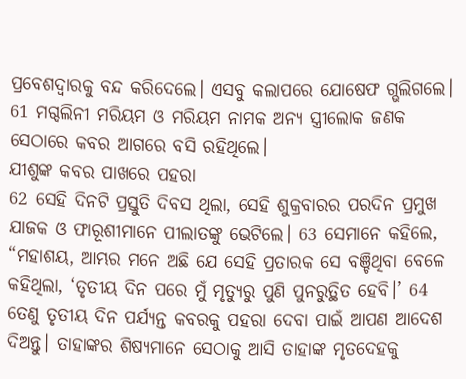ପ୍ରବେଶଦ୍ୱାରକୁ ବନ୍ଦ କରିଦେଲେ। ଏସବୁ କଲାପରେ ଯୋଷେଫ ଗ୍ଭଲିଗଲେ। 61 ମଗ୍ଦଲିନୀ ମରିୟମ ଓ ମରିୟମ ନାମକ ଅନ୍ୟ ସ୍ତ୍ରୀଲୋକ ଜଣକ ସେଠାରେ କବର ଆଗରେ ବସି ରହିଥିଲେ।
ଯୀଶୁଙ୍କ କବର ପାଖରେ ପହରା
62 ସେହି ଦିନଟି ପ୍ରସ୍ତୁତି ଦିବସ ଥିଲା, ସେହି ଶୁକ୍ରବାରର ପରଦିନ ପ୍ରମୁଖ ଯାଜକ ଓ ଫାରୂଶୀମାନେ ପୀଲାତଙ୍କୁ ଭେଟିଲେ। 63 ସେମାନେ କହିଲେ, “ମହାଶୟ, ଆମ୍ଭର ମନେ ଅଛି ଯେ ସେହି ପ୍ରତାରକ ସେ ବଞ୍ଚିଥିବା ବେଳେ କହିଥିଲା, ‘ତୃତୀୟ ଦିନ ପରେ ମୁଁ ମୃତ୍ୟୁରୁ ପୁଣି ପୁନରୁତ୍ଥିତ ହେବି।’ 64 ତେଣୁ ତୃତୀୟ ଦିନ ପର୍ଯ୍ୟନ୍ତ କବରକୁ ପହରା ଦେବା ପାଇଁ ଆପଣ ଆଦେଶ ଦିଅନ୍ତୁ। ତାହାଙ୍କର ଶିଷ୍ୟମାନେ ସେଠାକୁ ଆସି ତାହାଙ୍କ ମୃତଦେହକୁ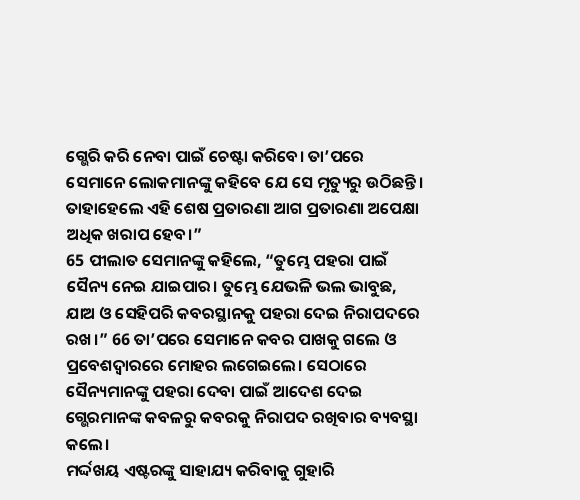ଗ୍ଭେରି କରି ନେବା ପାଇଁ ଚେଷ୍ଟା କରିବେ। ତା’ପରେ ସେମାନେ ଲୋକମାନଙ୍କୁ କହିବେ ଯେ ସେ ମୃତ୍ୟୁରୁ ଉଠିଛନ୍ତି। ତାହାହେଲେ ଏହି ଶେଷ ପ୍ରତାରଣା ଆଗ ପ୍ରତାରଣା ଅପେକ୍ଷା ଅଧିକ ଖରାପ ହେବ।”
65 ପୀଲାତ ସେମାନଙ୍କୁ କହିଲେ, “ତୁମ୍ଭେ ପହରା ପାଇଁ ସୈନ୍ୟ ନେଇ ଯାଇପାର। ତୁମ୍ଭେ ଯେଭଳି ଭଲ ଭାବୁଛ, ଯାଅ ଓ ସେହିପରି କବରସ୍ଥାନକୁ ପହରା ଦେଇ ନିରାପଦରେ ରଖ।” 66 ତା’ପରେ ସେମାନେ କବର ପାଖକୁ ଗଲେ ଓ ପ୍ରବେଶଦ୍ୱାରରେ ମୋହର ଲଗେଇଲେ। ସେଠାରେ ସୈନ୍ୟମାନଙ୍କୁ ପହରା ଦେବା ପାଇଁ ଆଦେଶ ଦେଇ ଗ୍ଭେରମାନଙ୍କ କବଳରୁ କବରକୁ ନିରାପଦ ରଖିବାର ବ୍ୟବସ୍ଥା କଲେ।
ମର୍ଦ୍ଦଖୟ ଏଷ୍ଟରଙ୍କୁ ସାହାଯ୍ୟ କରିବାକୁ ଗୁହାରି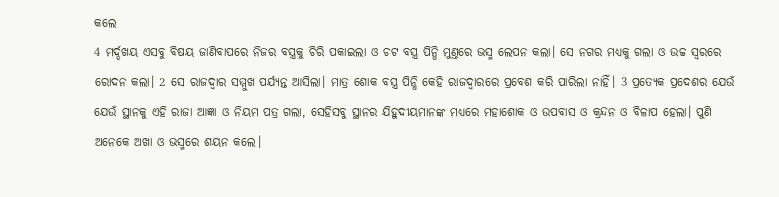କଲେ
4 ମର୍ଦ୍ଦଖୟ ଏସବୁ ବିଷୟ ଜାଣିବାପରେ ନିଜର ବସ୍ତ୍ରକୁ ଚିରି ପକାଇଲା ଓ ଚଟ ବସ୍ତ୍ର ପିନ୍ଧି ମୁଣ୍ତରେ ଭସ୍ମ ଲେପନ କଲା। ସେ ନଗର ମଧ୍ୟକୁ ଗଲା ଓ ଉଚ୍ଚ ସ୍ୱରରେ ରୋଦନ କଲା। 2 ସେ ରାଜଦ୍ୱାର ସମ୍ମୁଖ ପର୍ଯ୍ୟନ୍ତ ଆସିଲା। ମାତ୍ର ଶୋକ ବସ୍ତ୍ର ପିନ୍ଧି କେହି ରାଜଦ୍ୱାରରେ ପ୍ରବେଶ କରି ପାରିଲା ନାହିଁ। 3 ପ୍ରତ୍ୟେକ ପ୍ରଦେଶର ଯେଉଁ ଯେଉଁ ସ୍ଥାନକୁ ଏହି ରାଜା ଆଜ୍ଞା ଓ ନିୟମ ପତ୍ର ଗଲା, ସେହିସବୁ ସ୍ଥାନର ଯିହୁଦୀୟମାନଙ୍କ ମଧ୍ୟରେ ମହାଶୋକ ଓ ଉପବାସ ଓ କ୍ରନ୍ଦନ ଓ ବିଳାପ ହେଲା। ପୁଣି ଅନେକେ ଅଖା ଓ ଭସ୍ମରେ ଶୟନ କଲେ।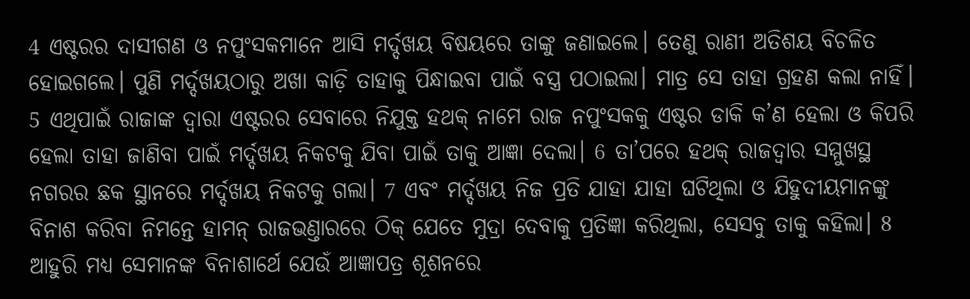4 ଏଷ୍ଟରର ଦାସୀଗଣ ଓ ନପୁଂସକମାନେ ଆସି ମର୍ଦ୍ଦଖୟ ବିଷୟରେ ତାଙ୍କୁ ଜଣାଇଲେ। ତେଣୁ ରାଣୀ ଅତିଶୟ ବିଚଳିତ ହୋଇଗଲେ। ପୁଣି ମର୍ଦ୍ଦଖୟଠାରୁ ଅଖା କାଡ଼ି ତାହାକୁ ପିନ୍ଧାଇବା ପାଇଁ ବସ୍ତ୍ର ପଠାଇଲା। ମାତ୍ର ସେ ତାହା ଗ୍ରହଣ କଲା ନାହିଁ। 5 ଏଥିପାଇଁ ରାଜାଙ୍କ ଦ୍ୱାରା ଏଷ୍ଟରର ସେବାରେ ନିଯୁକ୍ତ ହଥକ୍ ନାମେ ରାଜ ନପୁଂସକକୁ ଏଷ୍ଟର ଡାକି କ’ଣ ହେଲା ଓ କିପରି ହେଲା ତାହା ଜାଣିବା ପାଇଁ ମର୍ଦ୍ଦଖୟ ନିକଟକୁ ଯିବା ପାଇଁ ତାକୁ ଆଜ୍ଞା ଦେଲା। 6 ତା’ପରେ ହଥକ୍ ରାଜଦ୍ୱାର ସମ୍ମୁଖସ୍ଥ ନଗରର ଛକ ସ୍ଥାନରେ ମର୍ଦ୍ଦଖୟ ନିକଟକୁ ଗଲା। 7 ଏବଂ ମର୍ଦ୍ଦଖୟ ନିଜ ପ୍ରତି ଯାହା ଯାହା ଘଟିଥିଲା ଓ ଯିହୁଦୀୟମାନଙ୍କୁ ବିନାଶ କରିବା ନିମନ୍ତେ ହାମନ୍ ରାଜଭଣ୍ତାରରେ ଠିକ୍ ଯେତେ ମୁଦ୍ରା ଦେବାକୁ ପ୍ରତିଜ୍ଞା କରିଥିଲା, ସେସବୁ ତାକୁ କହିଲା। 8 ଆହୁରି ମଧ୍ୟ ସେମାନଙ୍କ ବିନାଶାର୍ଥେ ଯେଉଁ ଆଜ୍ଞାପତ୍ର ଶୂଶନରେ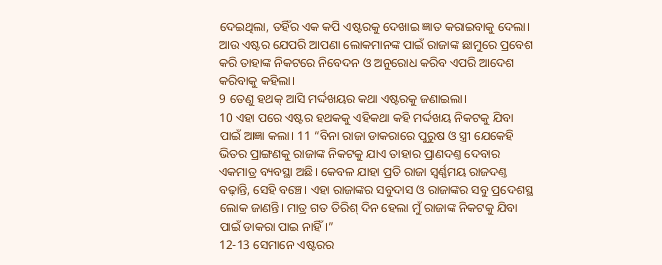ଦେଇଥିଲା, ତହିଁର ଏକ କପି ଏଷ୍ଟରକୁ ଦେଖାଇ ଜ୍ଞାତ କରାଇବାକୁ ଦେଲା। ଆଉ ଏଷ୍ଟର ଯେପରି ଆପଣା ଲୋକମାନଙ୍କ ପାଇଁ ରାଜାଙ୍କ ଛାମୁରେ ପ୍ରବେଶ କରି ତାହାଙ୍କ ନିକଟରେ ନିବେଦନ ଓ ଅନୁରୋଧ କରିବ ଏପରି ଆଦେଶ କରିବାକୁ କହିଲା।
9 ତେଣୁ ହଥକ୍ ଆସି ମର୍ଦ୍ଦଖୟର କଥା ଏଷ୍ଟରକୁ ଜଣାଇଲା।
10 ଏହା ପରେ ଏଷ୍ଟର ହଥକକୁ ଏହିକଥା କହି ମର୍ଦ୍ଦଖୟ ନିକଟକୁ ଯିବା ପାଇଁ ଆଜ୍ଞା କଲା। 11 “ବିନା ରାଜା ଡାକରାରେ ପୁରୁଷ ଓ ସ୍ତ୍ରୀ ଯେକେହି ଭିତର ପ୍ରାଙ୍ଗଣକୁ ରାଜାଙ୍କ ନିକଟକୁ ଯାଏ ତାହାର ପ୍ରାଣଦଣ୍ତ ଦେବାର ଏକମାତ୍ର ବ୍ୟବସ୍ଥା ଅଛି। କେବଳ ଯାହା ପ୍ରତି ରାଜା ସ୍ୱର୍ଣ୍ଣମୟ ରାଜଦଣ୍ତ ବଢ଼ାନ୍ତି, ସେହି ବଞ୍ଚେ। ଏହା ରାଜାଙ୍କର ସବୁଦାସ ଓ ରାଜାଙ୍କର ସବୁ ପ୍ରଦେଶସ୍ଥ ଲୋକ ଜାଣନ୍ତି। ମାତ୍ର ଗତ ତିରିଶ୍ ଦିନ ହେଲା ମୁଁ ରାଜାଙ୍କ ନିକଟକୁ ଯିବା ପାଇଁ ଡାକରା ପାଇ ନାହିଁ।”
12-13 ସେମାନେ ଏଷ୍ଟରର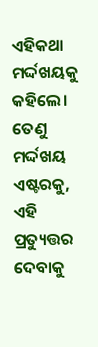ଏହିକଥା ମର୍ଦ୍ଦଖୟକୁ କହିଲେ। ତେଣୁ ମର୍ଦ୍ଦଖୟ ଏଷ୍ଟରକୁ, ଏହି ପ୍ରତ୍ୟୁତ୍ତର ଦେବାକୁ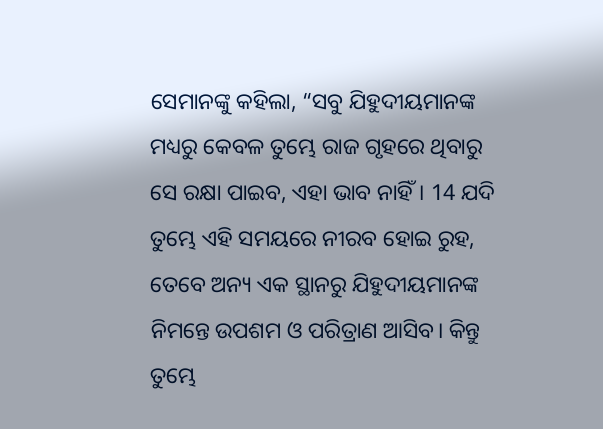ସେମାନଙ୍କୁ କହିଲା, “ସବୁ ଯିହୁଦୀୟମାନଙ୍କ ମଧ୍ୟରୁ କେବଳ ତୁମ୍ଭେ ରାଜ ଗୃହରେ ଥିବାରୁ ସେ ରକ୍ଷା ପାଇବ, ଏହା ଭାବ ନାହିଁ। 14 ଯଦି ତୁମ୍ଭେ ଏହି ସମୟରେ ନୀରବ ହୋଇ ରୁହ, ତେବେ ଅନ୍ୟ ଏକ ସ୍ଥାନରୁ ଯିହୁଦୀୟମାନଙ୍କ ନିମନ୍ତେ ଉପଶମ ଓ ପରିତ୍ରାଣ ଆସିବ। କିନ୍ତୁ ତୁମ୍ଭେ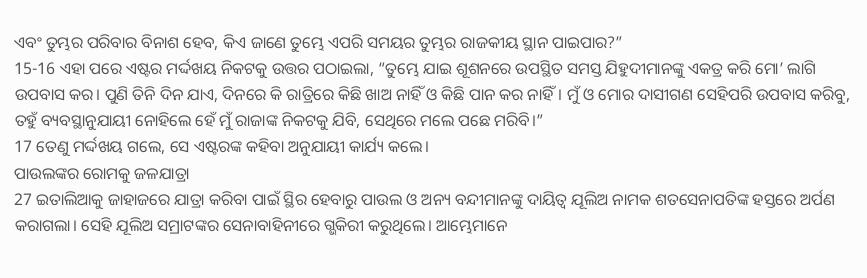ଏବଂ ତୁମ୍ଭର ପରିବାର ବିନାଶ ହେବ, କିଏ ଜାଣେ ତୁମ୍ଭେ ଏପରି ସମୟର ତୁମ୍ଭର ରାଜକୀୟ ସ୍ଥାନ ପାଇପାର?”
15-16 ଏହା ପରେ ଏଷ୍ଟର ମର୍ଦ୍ଦଖୟ ନିକଟକୁ ଉତ୍ତର ପଠାଇଲା, “ତୁମ୍ଭେ ଯାଇ ଶୂଶନରେ ଉପସ୍ଥିତ ସମସ୍ତ ଯିହୁଦୀମାନଙ୍କୁ ଏକତ୍ର କରି ମୋ’ ଲାଗି ଉପବାସ କର। ପୁଣି ତିନି ଦିନ ଯାଏ, ଦିନରେ କି ରାତ୍ରିରେ କିଛି ଖାଅ ନାହିଁ ଓ କିଛି ପାନ କର ନାହିଁ। ମୁଁ ଓ ମୋର ଦାସୀଗଣ ସେହିପରି ଉପବାସ କରିବୁ, ତହୁଁ ବ୍ୟବସ୍ଥାନୁଯାୟୀ ନୋହିଲେ ହେଁ ମୁଁ ରାଜାଙ୍କ ନିକଟକୁ ଯିବି, ସେଥିରେ ମଲେ ପଛେ ମରିବି।”
17 ତେଣୁ ମର୍ଦ୍ଦଖୟ ଗଲେ, ସେ ଏଷ୍ଟରଙ୍କ କହିବା ଅନୁଯାୟୀ କାର୍ଯ୍ୟ କଲେ।
ପାଉଲଙ୍କର ରୋମକୁ ଜଳଯାତ୍ରା
27 ଇତାଲିଆକୁ ଜାହାଜରେ ଯାତ୍ରା କରିବା ପାଇଁ ସ୍ଥିର ହେବାରୁ ପାଉଲ ଓ ଅନ୍ୟ ବନ୍ଦୀମାନଙ୍କୁ ଦାୟିତ୍ୱ ଯୂଲିଅ ନାମକ ଶତସେନାପତିଙ୍କ ହସ୍ତରେ ଅର୍ପଣ କରାଗଲା। ସେହି ଯୂଲିଅ ସମ୍ରାଟଙ୍କର ସେନାବାହିନୀରେ ଗ୍ଭକିରୀ କରୁଥିଲେ। ଆମ୍ଭେମାନେ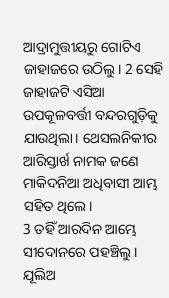ଆଦ୍ରାମୁତ୍ତୀୟରୁ ଗୋଟିଏ ଜାହାଜରେ ଉଠିଲୁ। 2 ସେହି ଜାହାଜଟି ଏସିଆ ଉପକୂଳବର୍ତ୍ତୀ ବନ୍ଦରଗୁଡ଼ିକୁ ଯାଉଥିଲା। ଥେସଲନିକୀର ଆରିସ୍ତାର୍ଖ ନାମକ ଜଣେ ମାକିଦନିଆ ଅଧିବାସୀ ଆମ୍ଭ ସହିତ ଥିଲେ।
3 ତହିଁ ଆରଦିନ ଆମ୍ଭେ ସୀଦୋନରେ ପହଞ୍ଚିଲୁ। ଯୂଲିଅ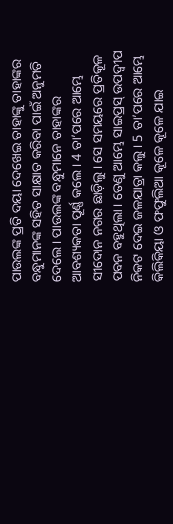ପାଉଲଙ୍କ ପ୍ରତି ଦୟା ଦେଖେଇ ତାହାଙ୍କୁ ତାହାଙ୍କର ବନ୍ଧୁମାନଙ୍କ ସହିତ ସାକ୍ଷାତ କରିବା ପାଇଁ ଅନୁମତି ଦେଲେ। ପାଉଲଙ୍କ ବନ୍ଧୁମାନେ ତାହାଙ୍କର ଆବଶ୍ୟକତା ପୂର୍ଣ୍ଣ କଲେ। 4 ତା’ପରେ ଆମ୍ଭେ ସୀଦୋନ ନଗର ଛାଡ଼ିଲୁ। ସେ ସମୟରେ ପ୍ରତିକୂଳ ପବନ ବହୁଥିଲା। ତେଣୁ ଆମ୍ଭେ ସାଇପ୍ରସ୍ ଉପଦ୍ୱୀପ ନିକଟ ଦେଇ ଜଳଯାତ୍ରା କଲୁ। 5 ତା’ପରେ ଆମ୍ଭେ କିଲିକିୟା ଓ ଫଫୁଲିଆ କୂଳେ କୂଳେ ଯାଇ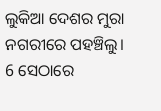ଲୁକିଆ ଦେଶର ମୁରା ନଗରୀରେ ପହଞ୍ଚିଲୁ। 6 ସେଠାରେ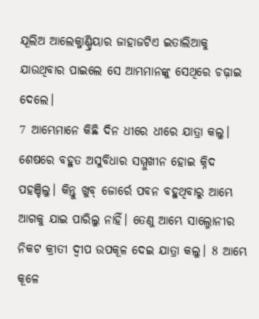ଯୂଲିଅ ଆଲେକ୍ଜାଣ୍ଡ୍ରିୟାର ଜାହାଜଟିଏ ଇତାଲିଆକୁ ଯାଉଥିବାର ପାଇଲେ ସେ ଆମ୍ଭମାନଙ୍କୁ ସେଥିରେ ଚଢ଼ାଇ ଦେଲେ।
7 ଆମ୍ଭେମାନେ କିଛି ଦିନ ଧୀରେ ଧୀରେ ଯାତ୍ରା କଲୁ। ଶେଷରେ ବହୁତ ଅସୁବିଧାର ସମ୍ମୁଖୀନ ହୋଇ କ୍ନିଦ ପହଞ୍ଚିଲୁ। କିନ୍ତୁ ଖୁବ୍ ଜୋର୍ରେ ପବନ ବହୁଥିବାରୁ ଆମ୍ଭେ ଆଗକୁ ଯାଇ ପାରିଲୁ ନାହିଁ। ତେଣୁ ଆମ୍ଭେ ସାଲ୍ମୋନୀର ନିକଟ କ୍ରୀତୀ ଦ୍ୱୀପ ଉପକୂଳ ଦେଇ ଯାତ୍ରା କଲୁ। 8 ଆମ୍ଭେ କୂଳେ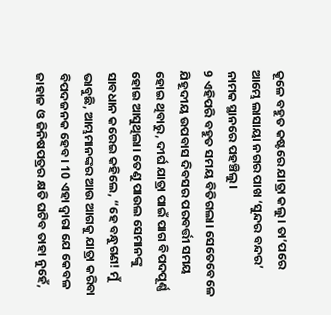କୂଳେ ବହୁତ କଷ୍ଟରେ ଯାତ୍ରା କଲୁ। ତା’ପରେ ଆମ୍ଭେ ଲାସାୟା ନଗର ପାଖ ‘ସୁନ୍ଦର ବନ୍ଦର’ ନାମକ ସ୍ଥାନରେ ପହଞ୍ଚିଲୁ।
9 ଏହିପରି ବହୁତ ସମୟ ବିତିଗଲା। ସେତେବେଳେ ଯିହୂଦୀୟ ଉପବାସ ଦିବସର ପରବର୍ତ୍ତୀ ସମୟ ହୋଇ ଥିବାରୁ, ଦୀର୍ଘ ଯାତ୍ରା ପାଇଁ ପାଗ ବିପଦପୂର୍ଣ୍ଣ ହୋଇ ଆସୁଥିଲା। ତେଣୁ ପାଉଲ ସେମାନଙ୍କୁ ସାବଧାନ କରେଇ କହିଲେ, “ହେ ବନ୍ଧୁଗଣ! ମୁଁ ଭାବୁଛି, ଆମ୍ଭମାନଙ୍କର ଆଉ ଆଗକୁ ଯାତ୍ରା କରିବା ବିପଦଜନକ ହେବ। 10 ଏହା ଦ୍ୱାରା ଯେ କେବଳ ଜାହାଜ ଓ ଜିନିଷପତ୍ରର କ୍ଷତି ଘଟିବ ତାହା ନୁହେଁ,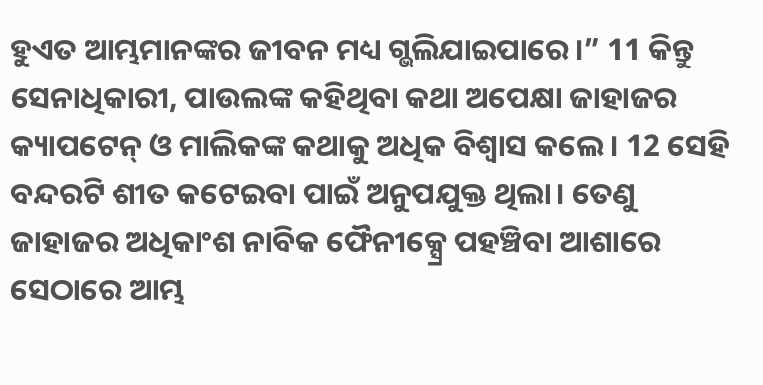ହୁଏତ ଆମ୍ଭମାନଙ୍କର ଜୀବନ ମଧ୍ୟ ଗ୍ଭଲିଯାଇପାରେ।” 11 କିନ୍ତୁ ସେନାଧିକାରୀ, ପାଉଲଙ୍କ କହିଥିବା କଥା ଅପେକ୍ଷା ଜାହାଜର କ୍ୟାପଟେନ୍ ଓ ମାଲିକଙ୍କ କଥାକୁ ଅଧିକ ବିଶ୍ୱାସ କଲେ। 12 ସେହି ବନ୍ଦରଟି ଶୀତ କଟେଇବା ପାଇଁ ଅନୁପଯୁକ୍ତ ଥିଲା। ତେଣୁ ଜାହାଜର ଅଧିକାଂଶ ନାବିକ ଫୈନୀକ୍ସ୍ରେ ପହଞ୍ଚିବା ଆଶାରେ ସେଠାରେ ଆମ୍ଭ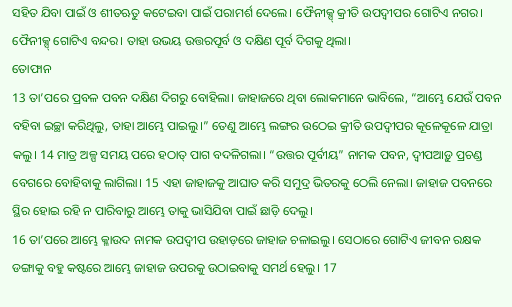ସହିତ ଯିବା ପାଇଁ ଓ ଶୀତଋତୁ କଟେଇବା ପାଇଁ ପରାମର୍ଶ ଦେଲେ। ଫୈନୀକ୍ସ୍ କ୍ରୀତି ଉପଦ୍ୱୀପର ଗୋଟିଏ ନଗର। ଫୈନୀକ୍ସ୍ ଗୋଟିଏ ବନ୍ଦର। ତାହା ଉଭୟ ଉତ୍ତରପୂର୍ବ ଓ ଦକ୍ଷିଣ ପୂର୍ବ ଦିଗକୁ ଥିଲା।
ତୋଫାନ
13 ତା’ପରେ ପ୍ରବଳ ପବନ ଦକ୍ଷିଣ ଦିଗରୁ ବୋହିଲା। ଜାହାଜରେ ଥିବା ଲୋକମାନେ ଭାବିଲେ, “ଆମ୍ଭେ ଯେଉଁ ପବନ ବହିବା ଇଚ୍ଛା କରିଥିଲୁ, ତାହା ଆମ୍ଭେ ପାଇଲୁ।” ତେଣୁ ଆମ୍ଭେ ଲଙ୍ଗର ଉଠେଇ କ୍ରୀତି ଉପଦ୍ୱୀପର କୂଳେକୂଳେ ଯାତ୍ରା କଲୁ। 14 ମାତ୍ର ଅଳ୍ପ ସମୟ ପରେ ହଠାତ୍ ପାଗ ବଦଳିଗଲା। “ଉତ୍ତର ପୂର୍ବୀୟ” ନାମକ ପବନ, ଦ୍ୱୀପଆଡ଼ୁ ପ୍ରଚଣ୍ଡ ବେଗରେ ବୋହିବାକୁ ଲାଗିଲା। 15 ଏହା ଜାହାଜକୁ ଆଘାତ କରି ସମୁଦ୍ର ଭିତରକୁ ଠେଲି ନେଲା। ଜାହାଜ ପବନରେ ସ୍ଥିର ହୋଇ ରହି ନ ପାରିବାରୁ ଆମ୍ଭେ ତାକୁ ଭାସିଯିବା ପାଇଁ ଛାଡ଼ି ଦେଲୁ।
16 ତା’ପରେ ଆମ୍ଭେ କ୍ଳାଉଦ ନାମକ ଉପଦ୍ୱୀପ ଉହାଡ଼ରେ ଜାହାଜ ଚଳାଇଲୁ। ସେଠାରେ ଗୋଟିଏ ଜୀବନ ରକ୍ଷକ ଡଙ୍ଗାକୁ ବହୁ କଷ୍ଟରେ ଆମ୍ଭେ ଜାହାଜ ଉପରକୁ ଉଠାଇବାକୁ ସମର୍ଥ ହେଲୁ। 17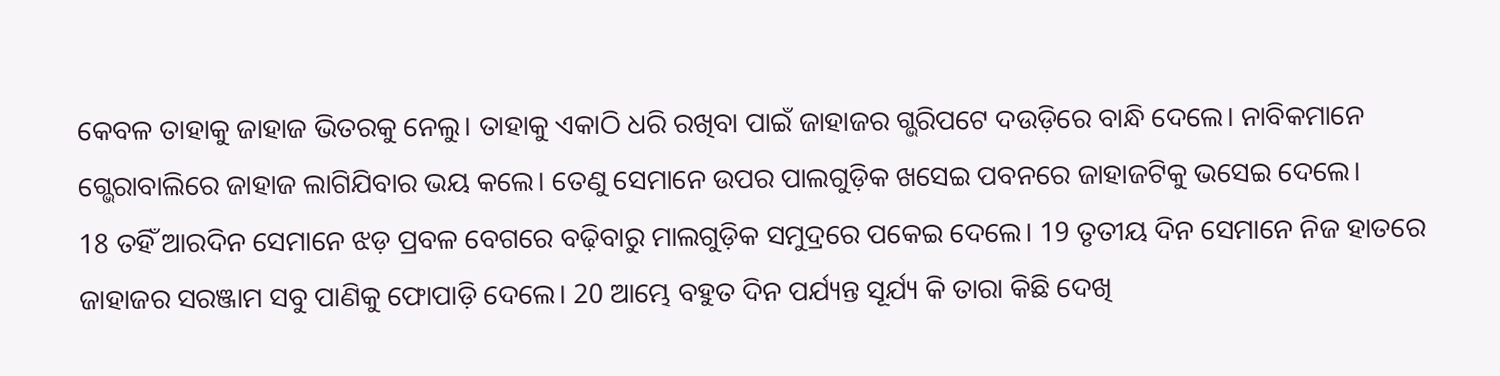କେବଳ ତାହାକୁ ଜାହାଜ ଭିତରକୁ ନେଲୁ। ତାହାକୁ ଏକାଠି ଧରି ରଖିବା ପାଇଁ ଜାହାଜର ଗ୍ଭରିପଟେ ଦଉଡ଼ିରେ ବାନ୍ଧି ଦେଲେ। ନାବିକମାନେ ଗ୍ଭେରାବାଲିରେ ଜାହାଜ ଲାଗିଯିବାର ଭୟ କଲେ। ତେଣୁ ସେମାନେ ଉପର ପାଲଗୁଡ଼ିକ ଖସେଇ ପବନରେ ଜାହାଜଟିକୁ ଭସେଇ ଦେଲେ।
18 ତହିଁ ଆରଦିନ ସେମାନେ ଝଡ଼ ପ୍ରବଳ ବେଗରେ ବଢ଼ିବାରୁ ମାଲଗୁଡ଼ିକ ସମୁଦ୍ରରେ ପକେଇ ଦେଲେ। 19 ତୃତୀୟ ଦିନ ସେମାନେ ନିଜ ହାତରେ ଜାହାଜର ସରଞ୍ଜାମ ସବୁ ପାଣିକୁ ଫୋପାଡ଼ି ଦେଲେ। 20 ଆମ୍ଭେ ବହୁତ ଦିନ ପର୍ଯ୍ୟନ୍ତ ସୂର୍ଯ୍ୟ କି ତାରା କିଛି ଦେଖି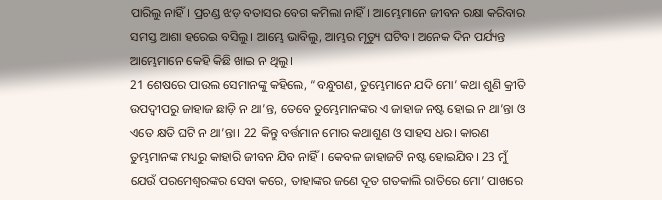ପାରିଲୁ ନାହିଁ। ପ୍ରଚଣ୍ଡ ଝଡ଼ ବତାସର ବେଗ କମିଲା ନାହିଁ। ଆମ୍ଭେମାନେ ଜୀବନ ରକ୍ଷା କରିବାର ସମସ୍ତ ଆଶା ହରେଇ ବସିଲୁ। ଆମ୍ଭେ ଭାବିଲୁ, ଆମ୍ଭର ମୃତ୍ୟୁ ଘଟିବ। ଅନେକ ଦିନ ପର୍ଯ୍ୟନ୍ତ ଆମ୍ଭେମାନେ କେହି କିଛି ଖାଇ ନ ଥିଲୁ।
21 ଶେଷରେ ପାଉଲ ସେମାନଙ୍କୁ କହିଲେ, “ବନ୍ଧୁଗଣ, ତୁମ୍ଭେମାନେ ଯଦି ମୋ’ କଥା ଶୁଣି କ୍ରୀତି ଉପଦ୍ୱୀପରୁ ଜାହାଜ ଛାଡ଼ି ନ ଥା’ନ୍ତ, ତେବେ ତୁମ୍ଭେମାନଙ୍କର ଏ ଜାହାଜ ନଷ୍ଟ ହୋଇ ନ ଥା’ନ୍ତା ଓ ଏତେ କ୍ଷତି ଘଟି ନ ଥା’ନ୍ତା। 22 କିନ୍ତୁ ବର୍ତ୍ତମାନ ମୋର କଥାଶୁଣ ଓ ସାହସ ଧର। କାରଣ ତୁମ୍ଭମାନଙ୍କ ମଧ୍ୟରୁ କାହାରି ଜୀବନ ଯିବ ନାହିଁ। କେବଳ ଜାହାଜଟି ନଷ୍ଟ ହୋଇଯିବ। 23 ମୁଁ ଯେଉଁ ପରମେଶ୍ୱରଙ୍କର ସେବା କରେ, ତାହାଙ୍କର ଜଣେ ଦୂତ ଗତକାଲି ରାତିରେ ମୋ’ ପାଖରେ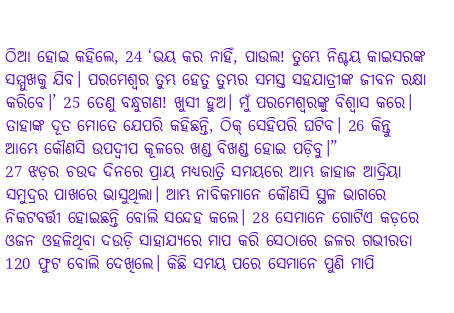ଠିଆ ହୋଇ କହିଲେ, 24 ‘ଭୟ କର ନାହିଁ, ପାଉଲ! ତୁମ୍ଭେ ନିଶ୍ଚୟ କାଇସରଙ୍କ ସମ୍ମୁଖକୁ ଯିବ। ପରମେଶ୍ୱର ତୁମ୍ଭ ହେତୁ ତୁମ୍ଭର ସମସ୍ତ ସହଯାତ୍ରୀଙ୍କ ଜୀବନ ରକ୍ଷା କରିବେ।’ 25 ତେଣୁ ବନ୍ଧୁଗଣ! ଖୁସୀ ହୁଅ। ମୁଁ ପରମେଶ୍ୱରଙ୍କୁ ବିଶ୍ୱାସ କରେ। ତାହାଙ୍କ ଦୂତ ମୋତେ ଯେପରି କହିଛନ୍ତି, ଠିକ୍ ସେହିପରି ଘଟିବ। 26 କିନ୍ତୁ ଆମ୍ଭେ କୌଣସି ଉପଦ୍ୱୀପ କୂଳରେ ଖଣ୍ଡ ବିଖଣ୍ଡ ହୋଇ ପଡ଼ିବୁ।”
27 ଝଡ଼ର ଚଉଦ ଦିନରେ ପ୍ରାୟ ମଧ୍ୟରାତ୍ରି ସମୟରେ ଆମ୍ଭ ଜାହାଜ ଆଦ୍ରିୟା ସମୁଦ୍ରର ପାଖରେ ଭାସୁଥିଲା। ଆମ୍ଭ ନାବିକମାନେ କୌଣସି ସ୍ଥଳ ଭାଗରେ ନିକଟବର୍ତ୍ତୀ ହୋଇଛନ୍ତି ବୋଲି ସନ୍ଦେହ କଲେ। 28 ସେମାନେ ଗୋଟିଏ କଡ଼ରେ ଓଜନ ଓହଳିଥିବା ଦଉଡ଼ି ସାହାଯ୍ୟରେ ମାପ କରି ସେଠାରେ ଜଳର ଗଭୀରତା 120 ଫୁଟ ବୋଲି ଦେଖିଲେ। କିଛି ସମୟ ପରେ ସେମାନେ ପୁଣି ମାପି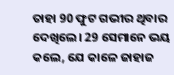ତାହା 90 ଫୁଟ ଗଭୀର ଥିବାର ଦେଖିଲେ। 29 ସେମାନେ ଭୟ କଲେ, ଯେ କାଳେ ଜାହାଜ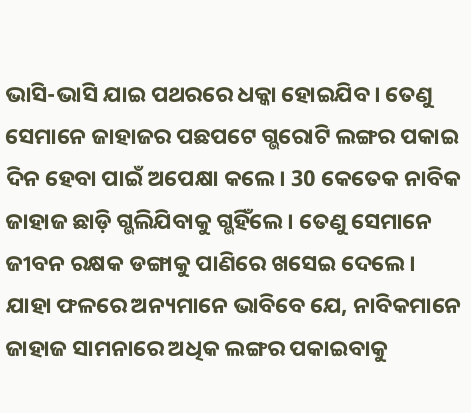ଭାସି-ଭାସି ଯାଇ ପଥରରେ ଧକ୍କା ହୋଇଯିବ। ତେଣୁ ସେମାନେ ଜାହାଜର ପଛପଟେ ଗ୍ଭରୋଟି ଲଙ୍ଗର ପକାଇ ଦିନ ହେବା ପାଇଁ ଅପେକ୍ଷା କଲେ। 30 କେତେକ ନାବିକ ଜାହାଜ ଛାଡ଼ି ଗ୍ଭଲିଯିବାକୁ ଗ୍ଭହିଁଲେ। ତେଣୁ ସେମାନେ ଜୀବନ ରକ୍ଷକ ଡଙ୍ଗାକୁ ପାଣିରେ ଖସେଇ ଦେଲେ। ଯାହା ଫଳରେ ଅନ୍ୟମାନେ ଭାବିବେ ଯେ, ନାବିକମାନେ ଜାହାଜ ସାମନାରେ ଅଧିକ ଲଙ୍ଗର ପକାଇବାକୁ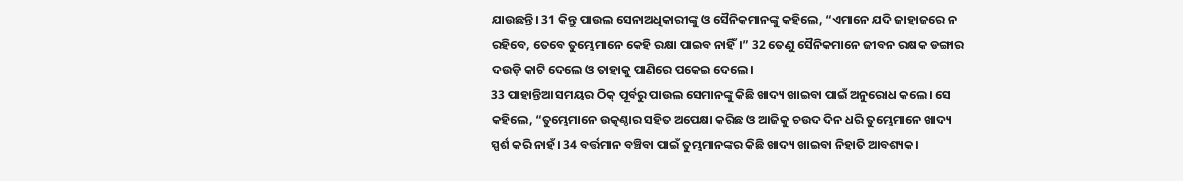ଯାଉଛନ୍ତି। 31 କିନ୍ତୁ ପାଉଲ ସେନାଅଧିକାରୀଙ୍କୁ ଓ ସୈନିକମାନଙ୍କୁ କହିଲେ, “ଏମାନେ ଯଦି ଜାହାଜରେ ନ ରହିବେ, ତେବେ ତୁମ୍ଭେମାନେ କେହି ରକ୍ଷା ପାଇବ ନାହିଁ।” 32 ତେଣୁ ସୈନିକମାନେ ଜୀବନ ରକ୍ଷକ ଡଙ୍ଗାର ଦଉଡ଼ି କାଟି ଦେଲେ ଓ ତାହାକୁ ପାଣିରେ ପକେଇ ଦେଲେ।
33 ପାହାନ୍ତିଆ ସମୟର ଠିକ୍ ପୂର୍ବରୁ ପାଉଲ ସେମାନଙ୍କୁ କିଛି ଖାଦ୍ୟ ଖାଇବା ପାଇଁ ଅନୁରୋଧ କଲେ। ସେ କହିଲେ, “ତୁମ୍ଭେମାନେ ଉତ୍କଣ୍ଠାର ସହିତ ଅପେକ୍ଷା କରିଛ ଓ ଆଜିକୁ ଚଉଦ ଦିନ ଧରି ତୁମ୍ଭେମାନେ ଖାଦ୍ୟ ସ୍ପର୍ଶ କରି ନାହଁ। 34 ବର୍ତ୍ତମାନ ବଞ୍ଚିବା ପାଇଁ ତୁମ୍ଭମାନଙ୍କର କିଛି ଖାଦ୍ୟ ଖାଇବା ନିହାତି ଆବଶ୍ୟକ।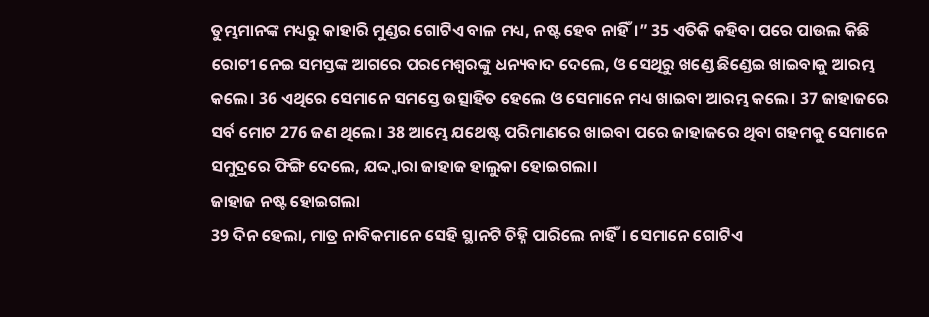ତୁମ୍ଭମାନଙ୍କ ମଧ୍ୟରୁ କାହାରି ମୁଣ୍ଡର ଗୋଟିଏ ବାଳ ମଧ୍ୟ, ନଷ୍ଟ ହେବ ନାହିଁ।” 35 ଏତିକି କହିବା ପରେ ପାଉଲ କିଛି ରୋଟୀ ନେଇ ସମସ୍ତଙ୍କ ଆଗରେ ପରମେଶ୍ୱରଙ୍କୁ ଧନ୍ୟବାଦ ଦେଲେ, ଓ ସେଥିରୁ ଖଣ୍ଡେ ଛିଣ୍ଡେଇ ଖାଇବାକୁ ଆରମ୍ଭ କଲେ। 36 ଏଥିରେ ସେମାନେ ସମସ୍ତେ ଉତ୍ସାହିତ ହେଲେ ଓ ସେମାନେ ମଧ୍ୟ ଖାଇବା ଆରମ୍ଭ କଲେ। 37 ଜାହାଜରେ ସର୍ବ ମୋଟ 276 ଜଣ ଥିଲେ। 38 ଆମ୍ଭେ ଯଥେଷ୍ଟ ପରିମାଣରେ ଖାଇବା ପରେ ଜାହାଜରେ ଥିବା ଗହମକୁ ସେମାନେ ସମୁଦ୍ରରେ ଫିଙ୍ଗି ଦେଲେ, ଯଦ୍ଦ୍ୱାରା ଜାହାଜ ହାଲୁକା ହୋଇଗଲା।
ଜାହାଜ ନଷ୍ଟ ହୋଇଗଲା
39 ଦିନ ହେଲା, ମାତ୍ର ନାବିକମାନେ ସେହି ସ୍ଥାନଟି ଚିହ୍ନି ପାରିଲେ ନାହିଁ। ସେମାନେ ଗୋଟିଏ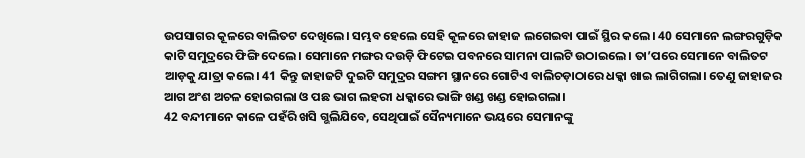ଉପସାଗର କୂଳରେ ବାଲିତଟ ଦେଖିଲେ। ସମ୍ଭବ ହେଲେ ସେହି କୂଳରେ ଜାହାଜ ଲଗେଇବା ପାଇଁ ସ୍ଥିର କଲେ। 40 ସେମାନେ ଲଙ୍ଗରଗୁଡ଼ିକ କାଟି ସମୁଦ୍ରରେ ଫିଙ୍ଗି ଦେଲେ। ସେମାନେ ମଙ୍ଗର ଦଉଡ଼ି ଫିଟେଇ ପବନରେ ସାମନା ପାଲଟି ଉଠାଇଲେ। ତା’ପରେ ସେମାନେ ବାଲିତଟ ଆଡ଼କୁ ଯାତ୍ରା କଲେ। 41 କିନ୍ତୁ ଜାହାଜଟି ଦୁଇଟି ସମୁଦ୍ରର ସଙ୍ଗମ ସ୍ଥାନରେ ଗୋଟିଏ ବାଲିଚଡ଼ାଠାରେ ଧକ୍କା ଖାଇ ଲାଗିଗଲା। ତେଣୁ ଜାହାଜର ଆଗ ଅଂଶ ଅଚଳ ହୋଇଗଲା ଓ ପଛ ଭାଗ ଲହରୀ ଧକ୍କାରେ ଭାଙ୍ଗି ଖଣ୍ଡ ଖଣ୍ଡ ହୋଇଗଲା।
42 ବନ୍ଦୀମାନେ କାଳେ ପହଁରି ଖସି ଗ୍ଭଲିଯିବେ, ସେଥିପାଇଁ ସୈନ୍ୟମାନେ ଭୟରେ ସେମାନଙ୍କୁ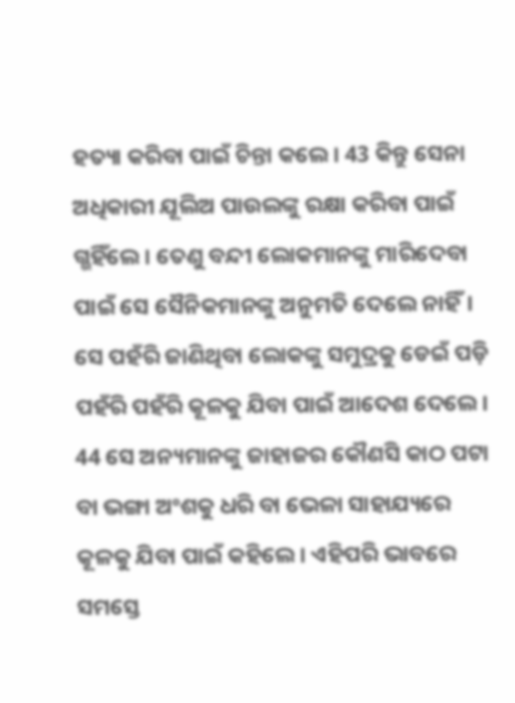ହତ୍ୟା କରିବା ପାଇଁ ଚିନ୍ତା କଲେ। 43 କିନ୍ତୁ ସେନା ଅଧିକାରୀ ଯୂଲିଅ ପାଉଲଙ୍କୁ ରକ୍ଷା କରିବା ପାଇଁ ଗ୍ଭହିଁଲେ। ତେଣୁ ବନ୍ଦୀ ଲୋକମାନଙ୍କୁ ମାରିଦେବା ପାଇଁ ସେ ସୈନିକମାନଙ୍କୁ ଅନୁମତି ଦେଲେ ନାହିଁ। ସେ ପହଁରି ଜାଣିଥିବା ଲୋକଙ୍କୁ ସମୁଦ୍ରକୁ ଡେଇଁ ପଡ଼ି ପହଁରି ପହଁରି କୂଳକୁ ଯିବା ପାଇଁ ଆଦେଶ ଦେଲେ। 44 ସେ ଅନ୍ୟମାନଙ୍କୁ ଜାହାଜର କୌଣସି କାଠ ପଟା ବା ଭଙ୍ଗା ଅଂଶକୁ ଧରି ବା ଭେଳା ସାହାଯ୍ୟରେ କୂଳକୁ ଯିବା ପାଇଁ କହିଲେ। ଏହିପରି ଭାବରେ ସମସ୍ତେ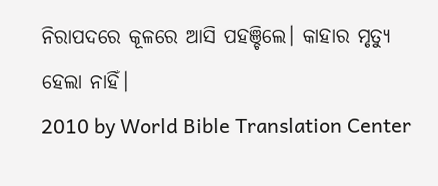ନିରାପଦରେ କୂଳରେ ଆସି ପହଞ୍ଚିଲେ। କାହାର ମୃତ୍ୟୁ ହେଲା ନାହିଁ।
2010 by World Bible Translation Center